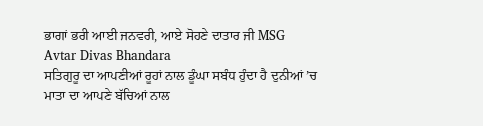ਭਾਗਾਂ ਭਰੀ ਆਈ ਜਨਵਰੀ, ਆਏ ਸੋਹਣੇ ਦਾਤਾਰ ਜੀ MSG Avtar Divas Bhandara
ਸਤਿਗੁਰੂ ਦਾ ਆਪਣੀਆਂ ਰੂਹਾਂ ਨਾਲ ਡੂੰਘਾ ਸਬੰਧ ਹੁੰਦਾ ਹੈ ਦੁਨੀਆਂ ’ਚ ਮਾਤਾ ਦਾ ਆਪਣੇ ਬੱਚਿਆਂ ਨਾਲ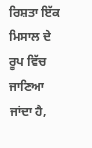ਰਿਸ਼ਤਾ ਇੱਕ ਮਿਸਾਲ ਦੇ ਰੂਪ ਵਿੱਚ ਜਾਣਿਆ ਜਾਂਦਾ ਹੈ,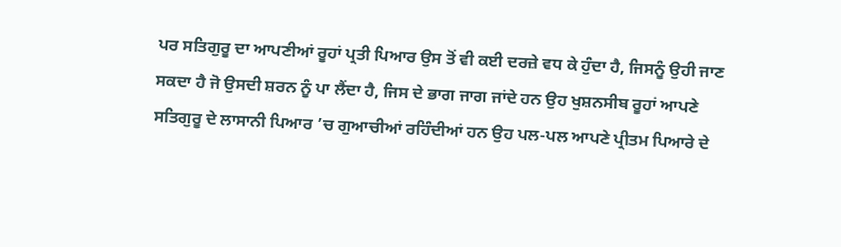ਪਰ ਸਤਿਗੁਰੂ ਦਾ ਆਪਣੀਆਂ ਰੂਹਾਂ ਪ੍ਰਤੀ ਪਿਆਰ ਉਸ ਤੋਂ ਵੀ ਕਈ ਦਰਜ਼ੇ ਵਧ ਕੇ ਹੁੰਦਾ ਹੈ, ਜਿਸਨੂੰ ਉਹੀ ਜਾਣ ਸਕਦਾ ਹੈ ਜੋ ਉਸਦੀ ਸ਼ਰਨ ਨੂੰ ਪਾ ਲੈਂਦਾ ਹੈ, ਜਿਸ ਦੇ ਭਾਗ ਜਾਗ ਜਾਂਦੇ ਹਨ ਉਹ ਖੁਸ਼ਨਸੀਬ ਰੂਹਾਂ ਆਪਣੇ ਸਤਿਗੁਰੂ ਦੇ ਲਾਸਾਨੀ ਪਿਆਰ ’ਚ ਗੁਆਚੀਆਂ ਰਹਿੰਦੀਆਂ ਹਨ ਉਹ ਪਲ-ਪਲ ਆਪਣੇ ਪ੍ਰੀਤਮ ਪਿਆਰੇ ਦੇ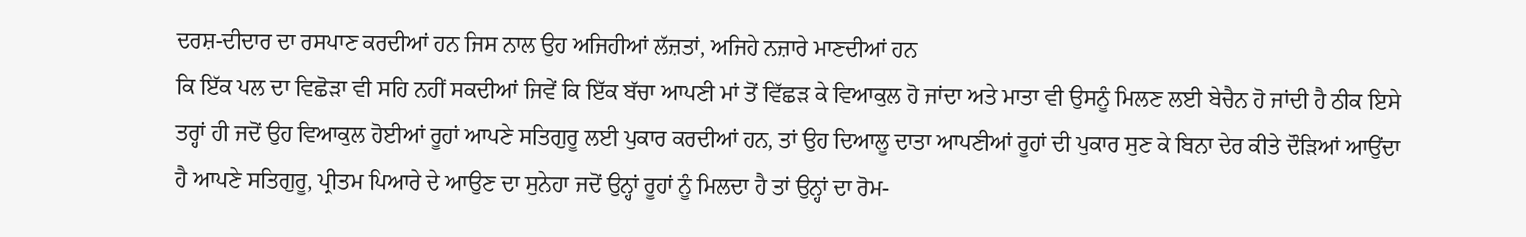ਦਰਸ਼-ਦੀਦਾਰ ਦਾ ਰਸਪਾਣ ਕਰਦੀਆਂ ਹਨ ਜਿਸ ਨਾਲ ਉਹ ਅਜਿਹੀਆਂ ਲੱਜ਼ਤਾਂ, ਅਜਿਹੇ ਨਜ਼ਾਰੇ ਮਾਣਦੀਆਂ ਹਨ
ਕਿ ਇੱਕ ਪਲ ਦਾ ਵਿਛੋੜਾ ਵੀ ਸਹਿ ਨਹੀਂ ਸਕਦੀਆਂ ਜਿਵੇਂ ਕਿ ਇੱਕ ਬੱਚਾ ਆਪਣੀ ਮਾਂ ਤੋਂ ਵਿੱਛੜ ਕੇ ਵਿਆਕੁਲ ਹੋ ਜਾਂਦਾ ਅਤੇ ਮਾਤਾ ਵੀ ਉਸਨੂੰ ਮਿਲਣ ਲਈ ਬੇਚੈਨ ਹੋ ਜਾਂਦੀ ਹੈ ਠੀਕ ਇਸੇ ਤਰ੍ਹਾਂ ਹੀ ਜਦੋਂ ਉਹ ਵਿਆਕੁਲ ਹੋਈਆਂ ਰੂਹਾਂ ਆਪਣੇ ਸਤਿਗੁਰੂ ਲਈ ਪੁਕਾਰ ਕਰਦੀਆਂ ਹਨ, ਤਾਂ ਉਹ ਦਿਆਲੂ ਦਾਤਾ ਆਪਣੀਆਂ ਰੂਹਾਂ ਦੀ ਪੁਕਾਰ ਸੁਣ ਕੇ ਬਿਨਾ ਦੇਰ ਕੀਤੇ ਦੌੜਿਆਂ ਆਉਂਦਾ ਹੈ ਆਪਣੇ ਸਤਿਗੁਰੂ, ਪ੍ਰੀਤਮ ਪਿਆਰੇ ਦੇ ਆਉਣ ਦਾ ਸੁਨੇਹਾ ਜਦੋਂ ਉਨ੍ਹਾਂ ਰੂਹਾਂ ਨੂੰ ਮਿਲਦਾ ਹੈ ਤਾਂ ਉਨ੍ਹਾਂ ਦਾ ਰੋਮ-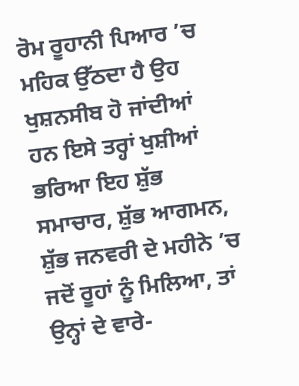ਰੋਮ ਰੂਹਾਨੀ ਪਿਆਰ ’ਚ ਮਹਿਕ ਉੱਠਦਾ ਹੈ ਉਹ ਖੁਸ਼ਨਸੀਬ ਹੋ ਜਾਂਦੀਆਂ ਹਨ ਇਸੇ ਤਰ੍ਹਾਂ ਖੁਸ਼ੀਆਂ ਭਰਿਆ ਇਹ ਸ਼ੁੱਭ ਸਮਾਚਾਰ, ਸ਼ੁੱਭ ਆਗਮਨ, ਸ਼ੁੱਭ ਜਨਵਰੀ ਦੇ ਮਹੀਨੇ ’ਚ ਜਦੋਂ ਰੂਹਾਂ ਨੂੰ ਮਿਲਿਆ, ਤਾਂ ਉਨ੍ਹਾਂ ਦੇ ਵਾਰੇ-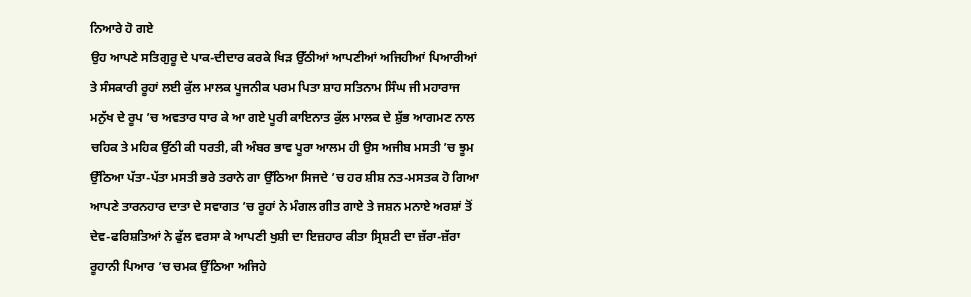ਨਿਆਰੇ ਹੋ ਗਏ
ਉਹ ਆਪਣੇ ਸਤਿਗੁਰੂ ਦੇ ਪਾਕ-ਦੀਦਾਰ ਕਰਕੇ ਖਿੜ ਉੱਠੀਆਂ ਆਪਣੀਆਂ ਅਜਿਹੀਆਂ ਪਿਆਰੀਆਂ ਤੇ ਸੰਸਕਾਰੀ ਰੂਹਾਂ ਲਈ ਕੁੱਲ ਮਾਲਕ ਪੂਜਨੀਕ ਪਰਮ ਪਿਤਾ ਸ਼ਾਹ ਸਤਿਨਾਮ ਸਿੰਘ ਜੀ ਮਹਾਰਾਜ ਮਨੁੱਖ ਦੇ ਰੂਪ ’ਚ ਅਵਤਾਰ ਧਾਰ ਕੇ ਆ ਗਏ ਪੂਰੀ ਕਾਇਨਾਤ ਕੁੱਲ ਮਾਲਕ ਦੇ ਸ਼ੁੱਭ ਆਗਮਣ ਨਾਲ ਚਹਿਕ ਤੇ ਮਹਿਕ ਉੱਠੀ ਕੀ ਧਰਤੀ, ਕੀ ਅੰਬਰ ਭਾਵ ਪੂਰਾ ਆਲਮ ਹੀ ਉਸ ਅਜੀਬ ਮਸਤੀ ’ਚ ਝੂਮ ਉੱਠਿਆ ਪੱਤਾ-ਪੱਤਾ ਮਸਤੀ ਭਰੇ ਤਰਾਨੇ ਗਾ ਉੱਠਿਆ ਸਿਜਦੇ ’ਚ ਹਰ ਸ਼ੀਸ਼ ਨਤ-ਮਸਤਕ ਹੋ ਗਿਆ ਆਪਣੇ ਤਾਰਨਹਾਰ ਦਾਤਾ ਦੇ ਸਵਾਗਤ ’ਚ ਰੂਹਾਂ ਨੇ ਮੰਗਲ ਗੀਤ ਗਾਏ ਤੇ ਜਸ਼ਨ ਮਨਾਏ ਅਰਸ਼ਾਂ ਤੋਂ ਦੇਵ-ਫਰਿਸ਼ਤਿਆਂ ਨੇ ਫੁੱਲ ਵਰਸਾ ਕੇ ਆਪਣੀ ਖੁਸ਼ੀ ਦਾ ਇਜ਼ਹਾਰ ਕੀਤਾ ਸ੍ਰਿਸ਼ਟੀ ਦਾ ਜ਼ੱਰਾ-ਜ਼ੱਰਾ ਰੂਹਾਨੀ ਪਿਆਰ ’ਚ ਚਮਕ ਉੱਠਿਆ ਅਜਿਹੇ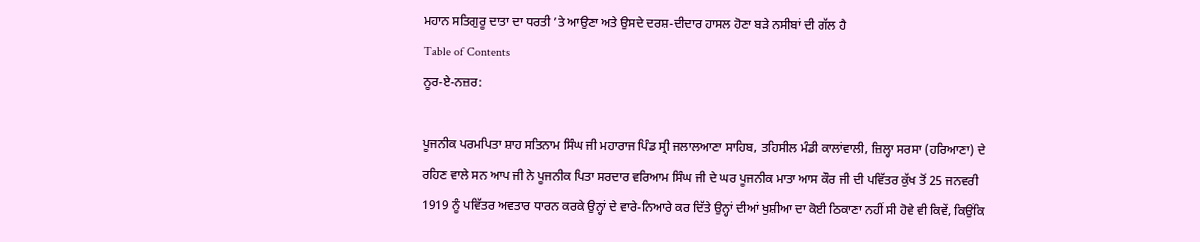ਮਹਾਨ ਸਤਿਗੁਰੂ ਦਾਤਾ ਦਾ ਧਰਤੀ ’ਤੇ ਆਉਣਾ ਅਤੇ ਉਸਦੇ ਦਰਸ਼-ਦੀਦਾਰ ਹਾਸਲ ਹੋਣਾ ਬੜੇ ਨਸੀਬਾਂ ਦੀ ਗੱਲ ਹੈ
Table of Contents
ਨੂਰ-ਏ-ਨਜ਼ਰ:

ਪੂਜਨੀਕ ਪਰਮਪਿਤਾ ਸ਼ਾਹ ਸਤਿਨਾਮ ਸਿੰਘ ਜੀ ਮਹਾਰਾਜ ਪਿੰਡ ਸ੍ਰੀ ਜਲਾਲਆਣਾ ਸਾਹਿਬ, ਤਹਿਸੀਲ ਮੰਡੀ ਕਾਲਾਂਵਾਲੀ, ਜ਼ਿਲ੍ਹਾ ਸਰਸਾ (ਹਰਿਆਣਾ) ਦੇ ਰਹਿਣ ਵਾਲੇ ਸਨ ਆਪ ਜੀ ਨੇ ਪੂਜਨੀਕ ਪਿਤਾ ਸਰਦਾਰ ਵਰਿਆਮ ਸਿੰਘ ਜੀ ਦੇ ਘਰ ਪੂਜਨੀਕ ਮਾਤਾ ਆਸ ਕੌਰ ਜੀ ਦੀ ਪਵਿੱਤਰ ਕੁੱਖ ਤੋਂ 25 ਜਨਵਰੀ 1919 ਨੂੰ ਪਵਿੱਤਰ ਅਵਤਾਰ ਧਾਰਨ ਕਰਕੇ ਉਨ੍ਹਾਂ ਦੇ ਵਾਰੇ-ਨਿਆਰੇ ਕਰ ਦਿੱਤੇ ਉਨ੍ਹਾਂ ਦੀਆਂ ਖੁਸ਼ੀਆ ਦਾ ਕੋਈ ਠਿਕਾਣਾ ਨਹੀਂ ਸੀ ਹੋਵੇ ਵੀ ਕਿਵੇਂ, ਕਿਉਂਕਿ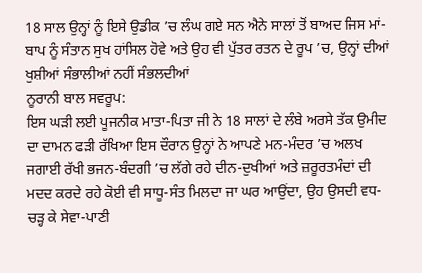18 ਸਾਲ ਉਨ੍ਹਾਂ ਨੂੰ ਇਸੇ ਉਡੀਕ ’ਚ ਲੰਘ ਗਏ ਸਨ ਐਨੇ ਸਾਲਾਂ ਤੋਂ ਬਾਅਦ ਜਿਸ ਮਾਂ-ਬਾਪ ਨੂੰ ਸੰਤਾਨ ਸੁਖ ਹਾਂਸਿਲ ਹੋਵੇ ਅਤੇ ਉਹ ਵੀ ਪੁੱਤਰ ਰਤਨ ਦੇ ਰੂਪ ’ਚ, ਉਨ੍ਹਾਂ ਦੀਆਂ ਖੁਸ਼ੀਆਂ ਸੰਭਾਲੀਆਂ ਨਹੀਂ ਸੰਭਲਦੀਆਂ
ਨੂਰਾਨੀ ਬਾਲ ਸਵਰੂਪ:
ਇਸ ਘੜੀ ਲਈ ਪੂਜਨੀਕ ਮਾਤਾ-ਪਿਤਾ ਜੀ ਨੇ 18 ਸਾਲਾਂ ਦੇ ਲੰਬੇ ਅਰਸੇ ਤੱਕ ਉਮੀਦ ਦਾ ਦਾਮਨ ਫੜੀ ਰੱਖਿਆ ਇਸ ਦੌਰਾਨ ਉਨ੍ਹਾਂ ਨੇ ਆਪਣੇ ਮਨ-ਮੰਦਰ ’ਚ ਅਲਖ ਜਗਾਈ ਰੱਖੀ ਭਜਨ-ਬੰਦਗੀ ’ਚ ਲੱਗੇ ਰਹੇ ਦੀਨ-ਦੁਖੀਆਂ ਅਤੇ ਜ਼ਰੂਰਤਮੰਦਾਂ ਦੀ ਮਦਦ ਕਰਦੇ ਰਹੇ ਕੋਈ ਵੀ ਸਾਧੂ-ਸੰਤ ਮਿਲਦਾ ਜਾ ਘਰ ਆਉਂਦਾ, ਉਹ ਉਸਦੀ ਵਧ-ਚੜ੍ਹ ਕੇ ਸੇਵਾ-ਪਾਣੀ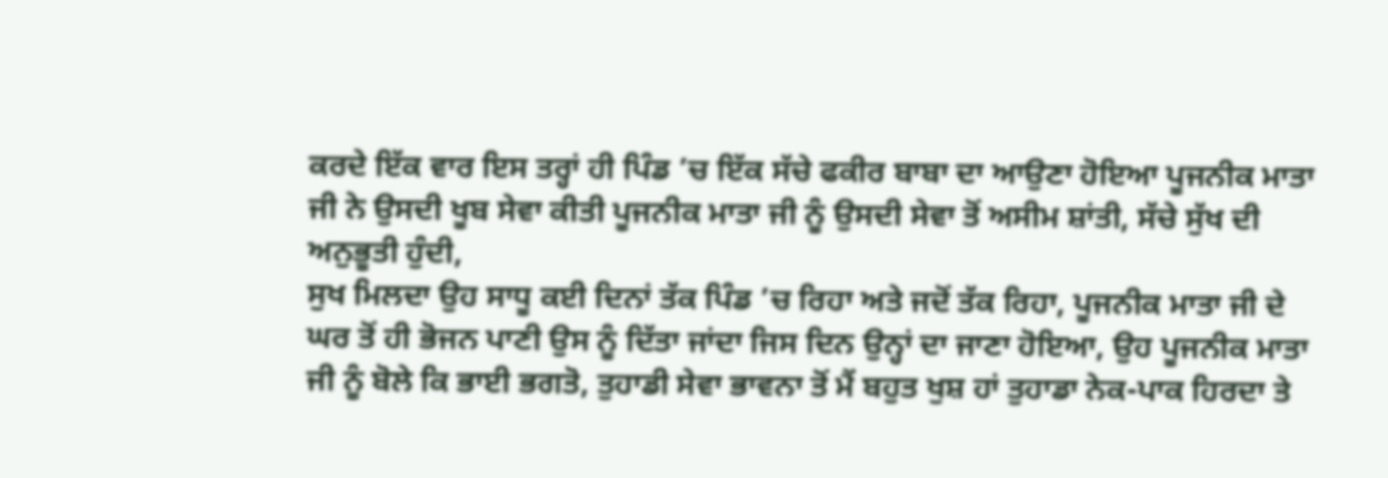ਕਰਦੇ ਇੱਕ ਵਾਰ ਇਸ ਤਰ੍ਹਾਂ ਹੀ ਪਿੰਡ ’ਚ ਇੱਕ ਸੱਚੇ ਫਕੀਰ ਬਾਬਾ ਦਾ ਆਉਣਾ ਹੋਇਆ ਪੂਜਨੀਕ ਮਾਤਾ ਜੀ ਨੇ ਉਸਦੀ ਖੂਬ ਸੇਵਾ ਕੀਤੀ ਪੂਜਨੀਕ ਮਾਤਾ ਜੀ ਨੂੰ ਉਸਦੀ ਸੇਵਾ ਤੋਂ ਅਸੀਮ ਸ਼ਾਂਤੀ, ਸੱਚੇ ਸੁੱਖ ਦੀ ਅਨੁਭੂਤੀ ਹੁੰਦੀ,
ਸੁਖ ਮਿਲਦਾ ਉਹ ਸਾਧੂ ਕਈ ਦਿਨਾਂ ਤੱਕ ਪਿੰਡ ’ਚ ਰਿਹਾ ਅਤੇ ਜਦੋਂ ਤੱਕ ਰਿਹਾ, ਪੂਜਨੀਕ ਮਾਤਾ ਜੀ ਦੇ ਘਰ ਤੋਂ ਹੀ ਭੋਜਨ ਪਾਣੀ ਉਸ ਨੂੰ ਦਿੱਤਾ ਜਾਂਦਾ ਜਿਸ ਦਿਨ ਉਨ੍ਹਾਂ ਦਾ ਜਾਣਾ ਹੋਇਆ, ਉਹ ਪੂਜਨੀਕ ਮਾਤਾ ਜੀ ਨੂੰ ਬੋਲੇ ਕਿ ਭਾਈ ਭਗਤੋ, ਤੁਹਾਡੀ ਸੇਵਾ ਭਾਵਨਾ ਤੋਂ ਮੈਂ ਬਹੁਤ ਖੁਸ਼ ਹਾਂ ਤੁਹਾਡਾ ਨੇਕ-ਪਾਕ ਹਿਰਦਾ ਤੇ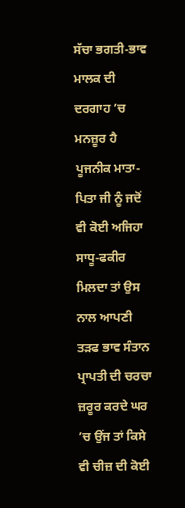ਸੱਚਾ ਭਗਤੀ-ਭਾਵ ਮਾਲਕ ਦੀ ਦਰਗਾਹ ’ਚ ਮਨਜ਼ੂਰ ਹੈ ਪੂਜਨੀਕ ਮਾਤਾ-ਪਿਤਾ ਜੀ ਨੂੰ ਜਦੋਂ ਵੀ ਕੋਈ ਅਜਿਹਾ ਸਾਧੂ-ਫਕੀਰ ਮਿਲਦਾ ਤਾਂ ਉਸ ਨਾਲ ਆਪਣੀ ਤੜਫ ਭਾਵ ਸੰਤਾਨ ਪ੍ਰਾਪਤੀ ਦੀ ਚਰਚਾ ਜ਼ਰੂਰ ਕਰਦੇ ਘਰ ’ਚ ਉਂਜ ਤਾਂ ਕਿਸੇ ਵੀ ਚੀਜ਼ ਦੀ ਕੋਈ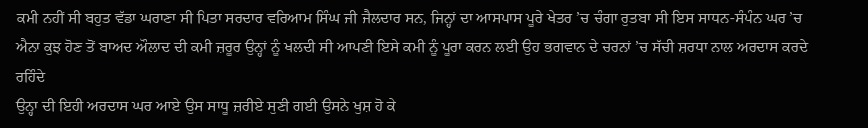ਕਮੀ ਨਹੀਂ ਸੀ ਬਹੁਤ ਵੱਡਾ ਘਰਾਣਾ ਸੀ ਪਿਤਾ ਸਰਦਾਰ ਵਰਿਆਮ ਸਿੰਘ ਜੀ ਜੈਲਦਾਰ ਸਨ, ਜਿਨ੍ਹਾਂ ਦਾ ਆਸਪਾਸ ਪੂਰੇ ਖੇਤਰ ’ਚ ਚੰਗਾ ਰੁਤਬਾ ਸੀ ਇਸ ਸਾਧਨ-ਸੰਪੰਨ ਘਰ ’ਚ ਐਨਾ ਕੁਝ ਹੋਣ ਤੋਂ ਬਾਅਦ ਔਲਾਦ ਦੀ ਕਮੀ ਜ਼ਰੂਰ ਉਨ੍ਹਾਂ ਨੂੰ ਖਲਦੀ ਸੀ ਆਪਣੀ ਇਸੇ ਕਮੀ ਨੂੰ ਪੂਰਾ ਕਰਨ ਲਈ ਉਹ ਭਗਵਾਨ ਦੇ ਚਰਨਾਂ ’ਚ ਸੱਚੀ ਸ਼ਰਧਾ ਨਾਲ ਅਰਦਾਸ ਕਰਦੇ ਰਹਿੰਦੇ
ਉਨ੍ਹਾ ਦੀ ਇਹੀ ਅਰਦਾਸ ਘਰ ਆਏ ਉਸ ਸਾਧੂ ਜ਼ਰੀਏ ਸੁਣੀ ਗਈ ਉਸਨੇ ਖੁਸ਼ ਹੋ ਕੇ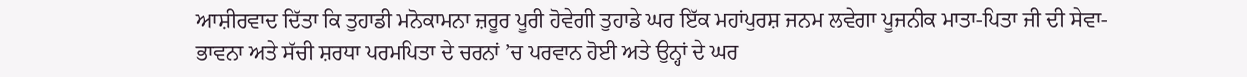ਆਸ਼ੀਰਵਾਦ ਦਿੱਤਾ ਕਿ ਤੁਹਾਡੀ ਮਨੋਕਾਮਨਾ ਜ਼ਰੂਰ ਪੂਰੀ ਹੋਵੇਗੀ ਤੁਹਾਡੇ ਘਰ ਇੱਕ ਮਹਾਂਪੁਰਸ਼ ਜਨਮ ਲਵੇਗਾ ਪੂਜਨੀਕ ਮਾਤਾ-ਪਿਤਾ ਜੀ ਦੀ ਸੇਵਾ-ਭਾਵਨਾ ਅਤੇ ਸੱਚੀ ਸ਼ਰਧਾ ਪਰਮਪਿਤਾ ਦੇ ਚਰਨਾਂ ’ਚ ਪਰਵਾਨ ਹੋਈ ਅਤੇ ਉਨ੍ਹਾਂ ਦੇ ਘਰ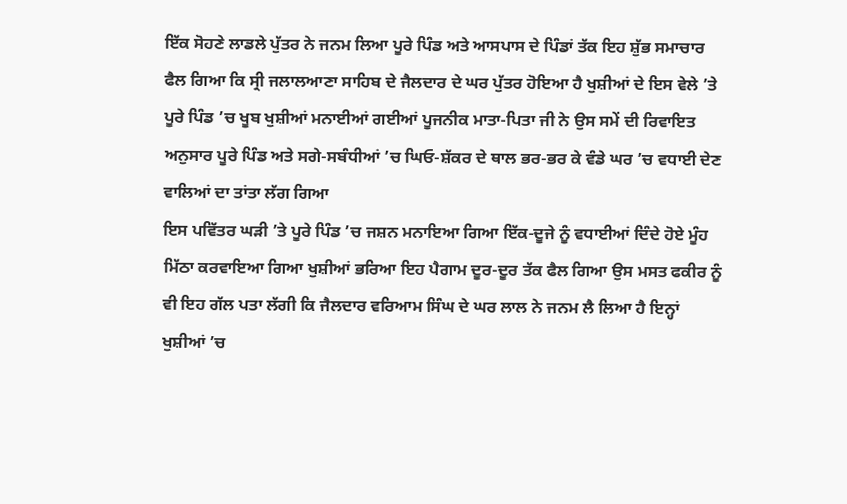ਇੱਕ ਸੋਹਣੇ ਲਾਡਲੇ ਪੁੱਤਰ ਨੇ ਜਨਮ ਲਿਆ ਪੂਰੇ ਪਿੰਡ ਅਤੇ ਆਸਪਾਸ ਦੇ ਪਿੰਡਾਂ ਤੱਕ ਇਹ ਸ਼ੁੱਭ ਸਮਾਚਾਰ ਫੈਲ ਗਿਆ ਕਿ ਸ੍ਰੀ ਜਲਾਲਆਣਾ ਸਾਹਿਬ ਦੇ ਜੈਲਦਾਰ ਦੇ ਘਰ ਪੁੱਤਰ ਹੋਇਆ ਹੈ ਖੁਸ਼ੀਆਂ ਦੇ ਇਸ ਵੇਲੇ ’ਤੇ ਪੂਰੇ ਪਿੰਡ ’ਚ ਖੂਬ ਖੁਸ਼ੀਆਂ ਮਨਾਈਆਂ ਗਈਆਂ ਪੂਜਨੀਕ ਮਾਤਾ-ਪਿਤਾ ਜੀ ਨੇ ਉਸ ਸਮੇਂ ਦੀ ਰਿਵਾਇਤ ਅਨੁਸਾਰ ਪੂਰੇ ਪਿੰਡ ਅਤੇ ਸਗੇ-ਸਬੰਧੀਆਂ ’ਚ ਘਿਓ-ਸ਼ੱਕਰ ਦੇ ਥਾਲ ਭਰ-ਭਰ ਕੇ ਵੰਡੇ ਘਰ ’ਚ ਵਧਾਈ ਦੇਣ ਵਾਲਿਆਂ ਦਾ ਤਾਂਤਾ ਲੱਗ ਗਿਆ
ਇਸ ਪਵਿੱਤਰ ਘੜੀ ’ਤੇ ਪੂਰੇ ਪਿੰਡ ’ਚ ਜਸ਼ਨ ਮਨਾਇਆ ਗਿਆ ਇੱਕ-ਦੂਜੇ ਨੂੰ ਵਧਾਈਆਂ ਦਿੰਦੇ ਹੋਏ ਮੂੰਹ ਮਿੱਠਾ ਕਰਵਾਇਆ ਗਿਆ ਖੁਸ਼ੀਆਂ ਭਰਿਆ ਇਹ ਪੈਗਾਮ ਦੂਰ-ਦੂਰ ਤੱਕ ਫੈਲ ਗਿਆ ਉਸ ਮਸਤ ਫਕੀਰ ਨੂੰ ਵੀ ਇਹ ਗੱਲ ਪਤਾ ਲੱਗੀ ਕਿ ਜੈਲਦਾਰ ਵਰਿਆਮ ਸਿੰਘ ਦੇ ਘਰ ਲਾਲ ਨੇ ਜਨਮ ਲੈ ਲਿਆ ਹੈ ਇਨ੍ਹਾਂ ਖੁਸ਼ੀਆਂ ’ਚ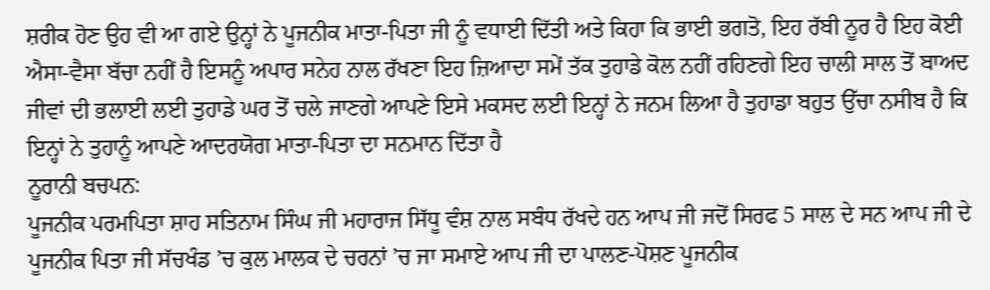ਸ਼ਰੀਕ ਹੋਣ ਉਹ ਵੀ ਆ ਗਏ ਉਨ੍ਹਾਂ ਨੇ ਪੂਜਨੀਕ ਮਾਤਾ-ਪਿਤਾ ਜੀ ਨੂੰ ਵਧਾਈ ਦਿੱਤੀ ਅਤੇ ਕਿਹਾ ਕਿ ਭਾਈ ਭਗਤੋ, ਇਹ ਰੱਬੀ ਨੂਰ ਹੈ ਇਹ ਕੋਈ ਐਸਾ-ਵੈਸਾ ਬੱਚਾ ਨਹੀਂ ਹੈ ਇਸਨੂੰ ਅਪਾਰ ਸਨੇਹ ਨਾਲ ਰੱਖਣਾ ਇਹ ਜ਼ਿਆਦਾ ਸਮੇਂ ਤੱਕ ਤੁਹਾਡੇ ਕੋਲ ਨਹੀਂ ਰਹਿਣਗੇ ਇਹ ਚਾਲੀ ਸਾਲ ਤੋਂ ਬਾਅਦ ਜੀਵਾਂ ਦੀ ਭਲਾਈ ਲਈ ਤੁਹਾਡੇ ਘਰ ਤੋਂ ਚਲੇ ਜਾਣਗੇ ਆਪਣੇ ਇਸੇ ਮਕਸਦ ਲਈ ਇਨ੍ਹਾਂ ਨੇ ਜਨਮ ਲਿਆ ਹੈ ਤੁਹਾਡਾ ਬਹੁਤ ਉੱਚਾ ਨਸੀਬ ਹੈ ਕਿ ਇਨ੍ਹਾਂ ਨੇ ਤੁਹਾਨੂੰ ਆਪਣੇ ਆਦਰਯੋਗ ਮਾਤਾ-ਪਿਤਾ ਦਾ ਸਨਮਾਨ ਦਿੱਤਾ ਹੈ
ਨੂਰਾਨੀ ਬਚਪਨ:
ਪੂਜਨੀਕ ਪਰਮਪਿਤਾ ਸ਼ਾਹ ਸਤਿਨਾਮ ਸਿੰਘ ਜੀ ਮਹਾਰਾਜ ਸਿੱਧੂ ਵੰਸ਼ ਨਾਲ ਸਬੰਧ ਰੱਖਦੇ ਹਨ ਆਪ ਜੀ ਜਦੋਂ ਸਿਰਫ 5 ਸਾਲ ਦੇ ਸਨ ਆਪ ਜੀ ਦੇ ਪੂਜਨੀਕ ਪਿਤਾ ਜੀ ਸੱਚਖੰਡ ’ਚ ਕੁਲ ਮਾਲਕ ਦੇ ਚਰਨਾਂ ’ਚ ਜਾ ਸਮਾਏ ਆਪ ਜੀ ਦਾ ਪਾਲਣ-ਪੋਸ਼ਣ ਪੂਜਨੀਕ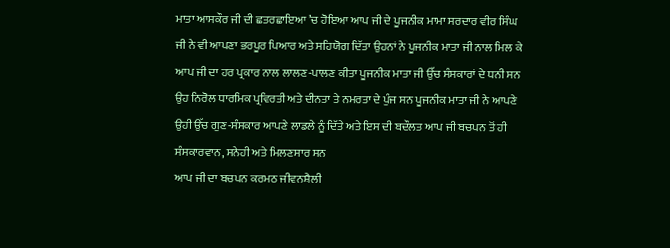ਮਾਤਾ ਆਸਕੌਰ ਜੀ ਦੀ ਛਤਰਛਾਇਆ ’ਚ ਹੋਇਆ ਆਪ ਜੀ ਦੇ ਪੂਜਨੀਕ ਮਾਮਾ ਸਰਦਾਰ ਵੀਰ ਸਿੰਘ ਜੀ ਨੇ ਵੀ ਆਪਣਾ ਭਰਪੂਰ ਪਿਆਰ ਅਤੇ ਸਹਿਯੋਗ ਦਿੱਤਾ ਉਹਨਾਂ ਨੇ ਪੂਜਨੀਕ ਮਾਤਾ ਜੀ ਨਾਲ ਮਿਲ ਕੇ ਆਪ ਜੀ ਦਾ ਹਰ ਪ੍ਰਕਾਰ ਨਾਲ ਲਾਲਣ-ਪਾਲਣ ਕੀਤਾ ਪੂਜਨੀਕ ਮਾਤਾ ਜੀ ਉੱਚ ਸੰਸਕਾਰਾਂ ਦੇ ਧਨੀ ਸਨ ਉਹ ਨਿਰੋਲ ਧਾਰਮਿਕ ਪ੍ਰਵਿਰਤੀ ਅਤੇ ਦੀਨਤਾ ਤੇ ਨਮਰਤਾ ਦੇ ਪੁੰਜ ਸਨ ਪੂਜਨੀਕ ਮਾਤਾ ਜੀ ਨੇ ਆਪਣੇ ਉਹੀ ਉੱਚ ਗੁਣ-ਸੰਸਕਾਰ ਆਪਣੇ ਲਾਡਲੇ ਨੂੰ ਦਿੱਤੇ ਅਤੇ ਇਸ ਦੀ ਬਦੌਲਤ ਆਪ ਜੀ ਬਚਪਨ ਤੋਂ ਹੀ ਸੰਸਕਾਰਵਾਨ, ਸਨੇਹੀ ਅਤੇ ਮਿਲਣਸਾਰ ਸਨ
ਆਪ ਜੀ ਦਾ ਬਚਪਨ ਕਰਮਠ ਜੀਵਨਸ਼ੈਲੀ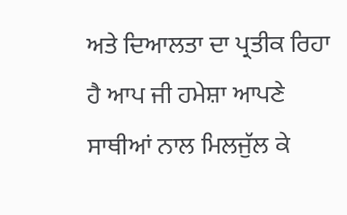ਅਤੇ ਦਿਆਲਤਾ ਦਾ ਪ੍ਰਤੀਕ ਰਿਹਾ ਹੈ ਆਪ ਜੀ ਹਮੇਸ਼ਾ ਆਪਣੇ ਸਾਥੀਆਂ ਨਾਲ ਮਿਲਜੁੱਲ ਕੇ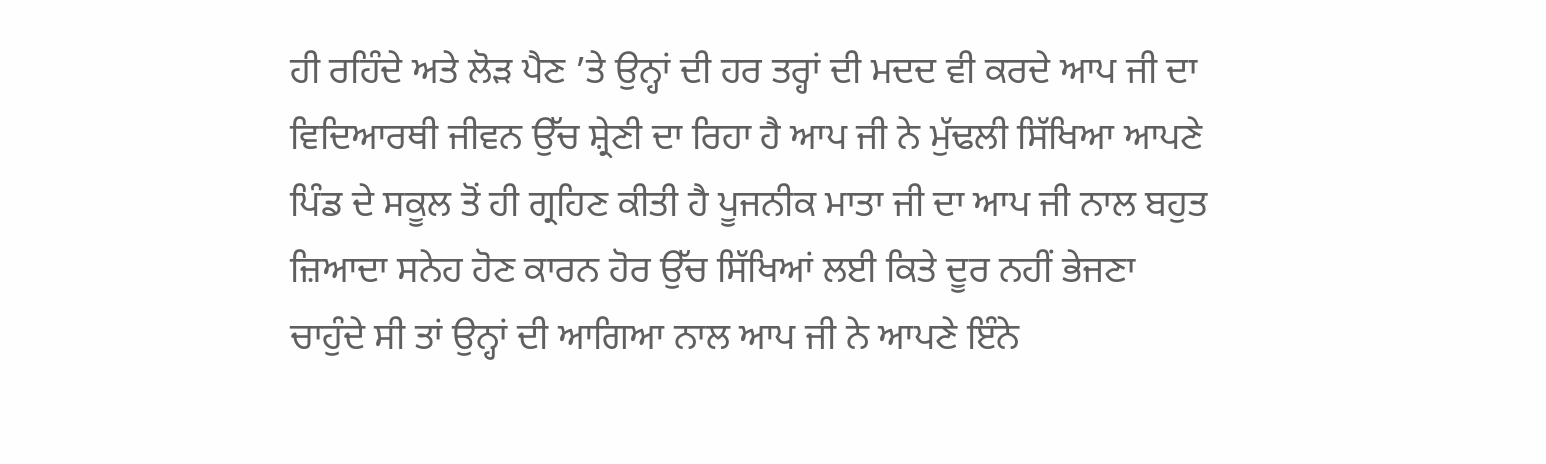ਹੀ ਰਹਿੰਦੇ ਅਤੇ ਲੋੜ ਪੈਣ ’ਤੇ ਉਨ੍ਹਾਂ ਦੀ ਹਰ ਤਰ੍ਹਾਂ ਦੀ ਮਦਦ ਵੀ ਕਰਦੇ ਆਪ ਜੀ ਦਾ ਵਿਦਿਆਰਥੀ ਜੀਵਨ ਉੱਚ ਸ਼੍ਰੇਣੀ ਦਾ ਰਿਹਾ ਹੈ ਆਪ ਜੀ ਨੇ ਮੁੱਢਲੀ ਸਿੱਖਿਆ ਆਪਣੇ ਪਿੰਡ ਦੇ ਸਕੂਲ ਤੋਂ ਹੀ ਗ੍ਰਹਿਣ ਕੀਤੀ ਹੈ ਪੂਜਨੀਕ ਮਾਤਾ ਜੀ ਦਾ ਆਪ ਜੀ ਨਾਲ ਬਹੁਤ ਜ਼ਿਆਦਾ ਸਨੇਹ ਹੋਣ ਕਾਰਨ ਹੋਰ ਉੱਚ ਸਿੱਖਿਆਂ ਲਈ ਕਿਤੇ ਦੂਰ ਨਹੀਂ ਭੇਜਣਾ ਚਾਹੁੰਦੇ ਸੀ ਤਾਂ ਉਨ੍ਹਾਂ ਦੀ ਆਗਿਆ ਨਾਲ ਆਪ ਜੀ ਨੇ ਆਪਣੇ ਇੰਨੇ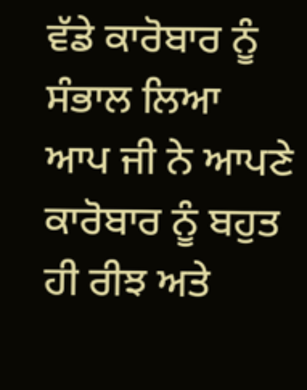ਵੱਡੇ ਕਾਰੋਬਾਰ ਨੂੰ ਸੰਭਾਲ ਲਿਆ ਆਪ ਜੀ ਨੇ ਆਪਣੇ ਕਾਰੋਬਾਰ ਨੂੰ ਬਹੁਤ ਹੀ ਰੀਝ ਅਤੇ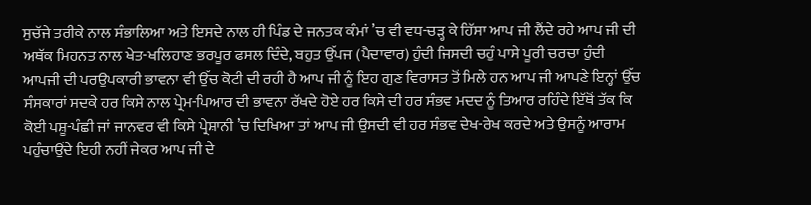ਸੁਚੱਜੇ ਤਰੀਕੇ ਨਾਲ ਸੰਭਾਲਿਆ ਅਤੇ ਇਸਦੇ ਨਾਲ ਹੀ ਪਿੰਡ ਦੇ ਜਨਤਕ ਕੰਮਾਂ ’ਚ ਵੀ ਵਧ-ਚੜ੍ਹ ਕੇ ਹਿੱਸਾ ਆਪ ਜੀ ਲੈਂਦੇ ਰਹੇ ਆਪ ਜੀ ਦੀ ਅਥੱਕ ਮਿਹਨਤ ਨਾਲ ਖੇਤ-ਖਲਿਹਾਣ ਭਰਪੂਰ ਫਸਲ ਦਿੰਦੇ, ਬਹੁਤ ਉੱਪਜ (ਪੈਦਾਵਾਰ) ਹੁੰਦੀ ਜਿਸਦੀ ਚਹੁੰ ਪਾਸੇ ਪੂਰੀ ਚਰਚਾ ਹੁੰਦੀ
ਆਪਜੀ ਦੀ ਪਰਉਪਕਾਰੀ ਭਾਵਨਾ ਵੀ ਉੱਚ ਕੋਟੀ ਦੀ ਰਹੀ ਹੈ ਆਪ ਜੀ ਨੂੰ ਇਹ ਗੁਣ ਵਿਰਾਸਤ ਤੋਂ ਮਿਲੇ ਹਨ ਆਪ ਜੀ ਆਪਣੇ ਇਨ੍ਹਾਂ ਉੱਚ ਸੰਸਕਾਰਾਂ ਸਦਕੇ ਹਰ ਕਿਸੇ ਨਾਲ ਪ੍ਰੇਮ-ਪਿਆਰ ਦੀ ਭਾਵਨਾ ਰੱਖਦੇ ਹੋਏ ਹਰ ਕਿਸੇ ਦੀ ਹਰ ਸੰਭਵ ਮਦਦ ਨੂੰ ਤਿਆਰ ਰਹਿੰਦੇ ਇੱਥੋਂ ਤੱਕ ਕਿ ਕੋਈ ਪਸ਼ੂ-ਪੰਛੀ ਜਾਂ ਜਾਨਵਰ ਵੀ ਕਿਸੇ ਪ੍ਰੇਸ਼ਾਨੀ ’ਚ ਦਿਖਿਆ ਤਾਂ ਆਪ ਜੀ ਉਸਦੀ ਵੀ ਹਰ ਸੰਭਵ ਦੇਖ-ਰੇਖ ਕਰਦੇ ਅਤੇ ਉਸਨੂੰ ਆਰਾਮ ਪਹੁੰਚਾਉਂਦੇ ਇਹੀ ਨਹੀਂ ਜੇਕਰ ਆਪ ਜੀ ਦੇ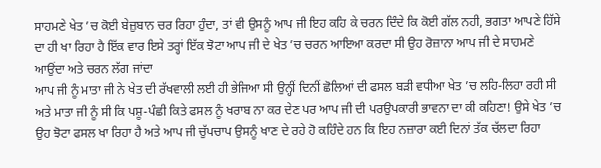ਸਾਹਮਣੇ ਖੇਤ ’ਚ ਕੋਈ ਬੇਜ਼ੁਬਾਨ ਚਰ ਰਿਹਾ ਹੁੰਦਾ, ਤਾਂ ਵੀ ਉਸਨੂੰ ਆਪ ਜੀ ਇਹ ਕਹਿ ਕੇ ਚਰਨ ਦਿੰਦੇ ਕਿ ਕੋਈ ਗੱਲ ਨਹੀ, ਭਗਤਾ ਆਪਣੇ ਹਿੱਸੇ ਦਾ ਹੀ ਖਾ ਰਿਹਾ ਹੈ ਇੱਕ ਵਾਰ ਇਸੇ ਤਰ੍ਹਾਂ ਇੱਕ ਝੋਟਾ ਆਪ ਜੀ ਦੇ ਖੇਤ ’ਚ ਚਰਨ ਆਇਆ ਕਰਦਾ ਸੀ ਉਹ ਰੋਜ਼ਾਨਾ ਆਪ ਜੀ ਦੇ ਸਾਹਮਣੇ ਆਉਂਦਾ ਅਤੇ ਚਰਨ ਲੱਗ ਜਾਂਦਾ
ਆਪ ਜੀ ਨੂੰ ਮਾਤਾ ਜੀ ਨੇ ਖੇਤ ਦੀ ਰੱਖਵਾਲੀ ਲਈ ਹੀ ਭੇਜਿਆ ਸੀ ਉਨ੍ਹੀਂ ਦਿਨੀਂ ਛੋਲਿਆਂ ਦੀ ਫਸਲ ਬੜੀ ਵਧੀਆ ਖੇਤ ’ਚ ਲਹਿ-ਲਿਹਾ ਰਹੀ ਸੀ ਅਤੇ ਮਾਤਾ ਜੀ ਨੂੰ ਸੀ ਕਿ ਪਸ਼ੂ-ਪੰਛੀ ਕਿਤੇ ਫਸਲ ਨੂੰ ਖਰਾਬ ਨਾ ਕਰ ਦੇਣ ਪਰ ਆਪ ਜੀ ਦੀ ਪਰਉਪਕਾਰੀ ਭਾਵਨਾ ਦਾ ਕੀ ਕਹਿਣਾ! ਉਸੇ ਖੇਤ ’ਚ ਉਹ ਝੋਟਾ ਫਸਲ ਖਾ ਰਿਹਾ ਹੈ ਅਤੇ ਆਪ ਜੀ ਚੁੱਪਚਾਪ ਉਸਨੂੰ ਖਾਣ ਦੇ ਰਹੇ ਹੋ ਕਹਿੰਦੇ ਹਨ ਕਿ ਇਹ ਨਜ਼ਾਰਾ ਕਈ ਦਿਨਾਂ ਤੱਕ ਚੱਲਦਾ ਰਿਹਾ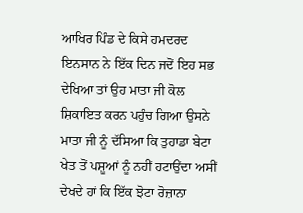ਆਖਿਰ ਪਿੰਡ ਦੇ ਕਿਸੇ ਹਮਦਰਦ ਇਨਸਾਨ ਨੇ ਇੱਕ ਦਿਨ ਜਦੋਂ ਇਹ ਸਭ ਦੇਖਿਆ ਤਾਂ ਉਹ ਮਾਤਾ ਜੀ ਕੋਲ ਸ਼ਿਕਾਇਤ ਕਰਨ ਪਹੁੰਚ ਗਿਆ ਉਸਨੇ ਮਾਤਾ ਜੀ ਨੂੰ ਦੱਸਿਆ ਕਿ ਤੁਹਾਡਾ ਬੇਟਾ ਖੇਤ ਤੋਂ ਪਸ਼ੂਆਂ ਨੂੰ ਨਹੀਂ ਹਟਾਉਂਦਾ ਅਸੀਂ ਦੇਖਦੇ ਹਾਂ ਕਿ ਇੱਕ ਝੋਟਾ ਰੋਜ਼ਾਨਾ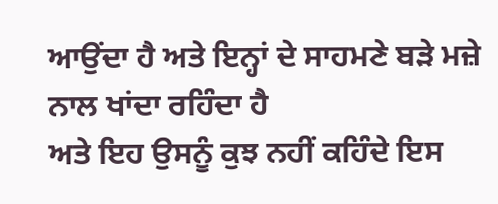ਆਉਂਦਾ ਹੈ ਅਤੇ ਇਨ੍ਹਾਂ ਦੇ ਸਾਹਮਣੇ ਬੜੇ ਮਜ਼ੇ ਨਾਲ ਖਾਂਦਾ ਰਹਿੰਦਾ ਹੈ
ਅਤੇ ਇਹ ਉਸਨੂੰ ਕੁਝ ਨਹੀਂ ਕਹਿੰਦੇ ਇਸ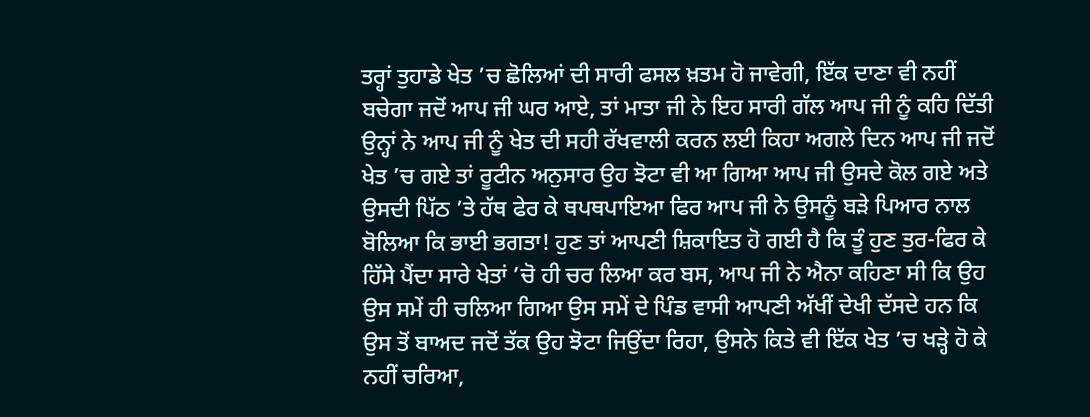ਤਰ੍ਹਾਂ ਤੁਹਾਡੇ ਖੇਤ ’ਚ ਛੋਲਿਆਂ ਦੀ ਸਾਰੀ ਫਸਲ ਖ਼ਤਮ ਹੋ ਜਾਵੇਗੀ, ਇੱਕ ਦਾਣਾ ਵੀ ਨਹੀਂ ਬਚੇਗਾ ਜਦੋਂ ਆਪ ਜੀ ਘਰ ਆਏ, ਤਾਂ ਮਾਤਾ ਜੀ ਨੇ ਇਹ ਸਾਰੀ ਗੱਲ ਆਪ ਜੀ ਨੂੰ ਕਹਿ ਦਿੱਤੀ ਉਨ੍ਹਾਂ ਨੇ ਆਪ ਜੀ ਨੂੰ ਖੇਤ ਦੀ ਸਹੀ ਰੱਖਵਾਲੀ ਕਰਨ ਲਈ ਕਿਹਾ ਅਗਲੇ ਦਿਨ ਆਪ ਜੀ ਜਦੋਂ ਖੇਤ ’ਚ ਗਏ ਤਾਂ ਰੂਟੀਨ ਅਨੁਸਾਰ ਉਹ ਝੋਟਾ ਵੀ ਆ ਗਿਆ ਆਪ ਜੀ ਉਸਦੇ ਕੋਲ ਗਏ ਅਤੇ ਉਸਦੀ ਪਿੱਠ ’ਤੇ ਹੱਥ ਫੇਰ ਕੇ ਥਪਥਪਾਇਆ ਫਿਰ ਆਪ ਜੀ ਨੇ ਉਸਨੂੰ ਬੜੇ ਪਿਆਰ ਨਾਲ ਬੋਲਿਆ ਕਿ ਭਾਈ ਭਗਤਾ! ਹੁਣ ਤਾਂ ਆਪਣੀ ਸ਼ਿਕਾਇਤ ਹੋ ਗਈ ਹੈ ਕਿ ਤੂੰ ਹੁਣ ਤੁਰ-ਫਿਰ ਕੇ ਹਿੱਸੇ ਪੈਂਦਾ ਸਾਰੇ ਖੇਤਾਂ ’ਚੋ ਹੀ ਚਰ ਲਿਆ ਕਰ ਬਸ, ਆਪ ਜੀ ਨੇ ਐਨਾ ਕਹਿਣਾ ਸੀ ਕਿ ਉਹ ਉਸ ਸਮੇਂ ਹੀ ਚਲਿਆ ਗਿਆ ਉਸ ਸਮੇਂ ਦੇ ਪਿੰਡ ਵਾਸੀ ਆਪਣੀ ਅੱਖੀਂ ਦੇਖੀ ਦੱਸਦੇ ਹਨ ਕਿ ਉਸ ਤੋਂ ਬਾਅਦ ਜਦੋਂ ਤੱਕ ਉਹ ਝੋਟਾ ਜਿਉਂਦਾ ਰਿਹਾ, ਉਸਨੇ ਕਿਤੇ ਵੀ ਇੱਕ ਖੇਤ ’ਚ ਖੜ੍ਹੇ ਹੋ ਕੇ ਨਹੀਂ ਚਰਿਆ,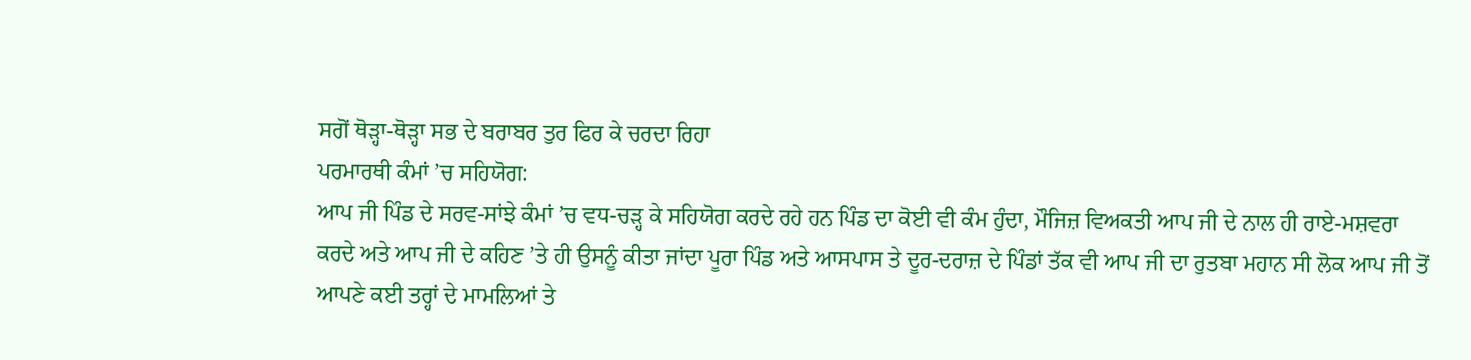ਸਗੋਂ ਥੋੜ੍ਹਾ-ਥੋੜ੍ਹਾ ਸਭ ਦੇ ਬਰਾਬਰ ਤੁਰ ਫਿਰ ਕੇ ਚਰਦਾ ਰਿਹਾ
ਪਰਮਾਰਥੀ ਕੰਮਾਂ ’ਚ ਸਹਿਯੋਗ:
ਆਪ ਜੀ ਪਿੰਡ ਦੇ ਸਰਵ-ਸਾਂਝੇ ਕੰਮਾਂ ’ਚ ਵਧ-ਚੜ੍ਹ ਕੇ ਸਹਿਯੋਗ ਕਰਦੇ ਰਹੇ ਹਨ ਪਿੰਡ ਦਾ ਕੋਈ ਵੀ ਕੰਮ ਹੁੰਦਾ, ਮੌਜਿਜ਼ ਵਿਅਕਤੀ ਆਪ ਜੀ ਦੇ ਨਾਲ ਹੀ ਰਾਏ-ਮਸ਼ਵਰਾ ਕਰਦੇ ਅਤੇ ਆਪ ਜੀ ਦੇ ਕਹਿਣ ’ਤੇ ਹੀ ਉਸਨੂੰ ਕੀਤਾ ਜਾਂਦਾ ਪੂਰਾ ਪਿੰਡ ਅਤੇ ਆਸਪਾਸ ਤੇ ਦੂਰ-ਦਰਾਜ਼ ਦੇ ਪਿੰਡਾਂ ਤੱਕ ਵੀ ਆਪ ਜੀ ਦਾ ਰੁਤਬਾ ਮਹਾਨ ਸੀ ਲੋਕ ਆਪ ਜੀ ਤੋਂ ਆਪਣੇ ਕਈ ਤਰ੍ਹਾਂ ਦੇ ਮਾਮਲਿਆਂ ਤੇ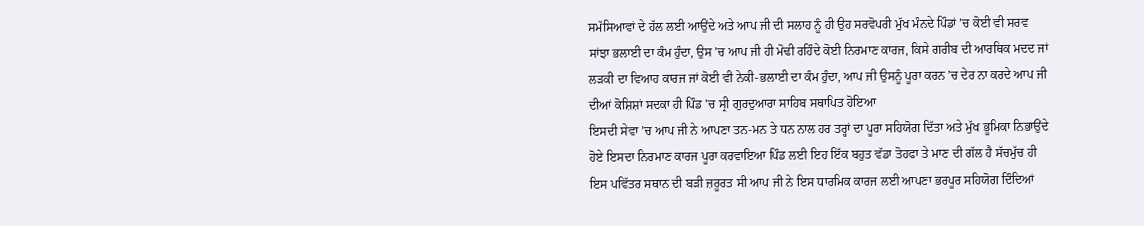ਸਮੱਸਿਆਵਾਂ ਦੇ ਹੱਲ ਲਈ ਆਉਂਦੇ ਅਤੇ ਆਪ ਜੀ ਦੀ ਸਲਾਹ ਨੂੰ ਹੀ ਉਹ ਸਰਵੋਪਰੀ ਮੁੱਖ ਮੰਨਦੇ ਪਿੰਡਾਂ ’ਚ ਕੋਈ ਵੀ ਸਰਵ ਸਾਂਝਾ ਭਲਾਈ ਦਾ ਕੰਮ ਹੁੰਦਾ, ਉਸ ’ਚ ਆਪ ਜੀ ਹੀ ਮੋਢੀ ਰਹਿੰਦੇ ਕੋਈ ਨਿਰਮਾਣ ਕਾਰਜ, ਕਿਸੇ ਗਰੀਬ ਦੀ ਆਰਥਿਕ ਮਦਦ ਜਾਂ ਲੜਕੀ ਦਾ ਵਿਆਹ ਕਾਰਜ ਜਾਂ ਕੋਈ ਵੀ ਨੇਕੀ-ਭਲਾਈ ਦਾ ਕੰਮ ਹੁੰਦਾ, ਆਪ ਜੀ ਉਸਨੂੰ ਪੂਰਾ ਕਰਨ ’ਚ ਦੇਰ ਨਾ ਕਰਦੇ ਆਪ ਜੀ ਦੀਆਂ ਕੋਸ਼ਿਸ਼ਾਂ ਸਦਕਾ ਹੀ ਪਿੰਡ ’ਚ ਸ੍ਰੀ ਗੁਰਦੁਆਰਾ ਸਾਹਿਬ ਸਥਾਪਿਤ ਹੋਇਆ
ਇਸਦੀ ਸੇਵਾ ’ਚ ਆਪ ਜੀ ਨੇ ਆਪਣਾ ਤਨ-ਮਨ ਤੇ ਧਨ ਨਾਲ ਹਰ ਤਰ੍ਹਾਂ ਦਾ ਪੂਰਾ ਸਹਿਯੋਗ ਦਿੱਤਾ ਅਤੇ ਮੁੱਖ ਭੂਮਿਕਾ ਨਿਭਾਉਂਦੇ ਹੋਏ ਇਸਦਾ ਨਿਰਮਾਣ ਕਾਰਜ ਪੂਰਾ ਕਰਵਾਇਆ ਪਿੰਡ ਲਈ ਇਹ ਇੱਕ ਬਹੁਤ ਵੱਡਾ ਤੋਹਫਾ ਤੇ ਮਾਣ ਦੀ ਗੱਲ ਹੈ ਸੱਚਮੁੱਚ ਹੀ ਇਸ ਪਵਿੱਤਰ ਸਥਾਨ ਦੀ ਬੜੀ ਜ਼ਰੂਰਤ ਸੀ ਆਪ ਜੀ ਨੇ ਇਸ ਧਾਰਮਿਕ ਕਾਰਜ ਲਈ ਆਪਣਾ ਭਰਪੂਰ ਸਹਿਯੋਗ ਦਿੰਦਿਆਂ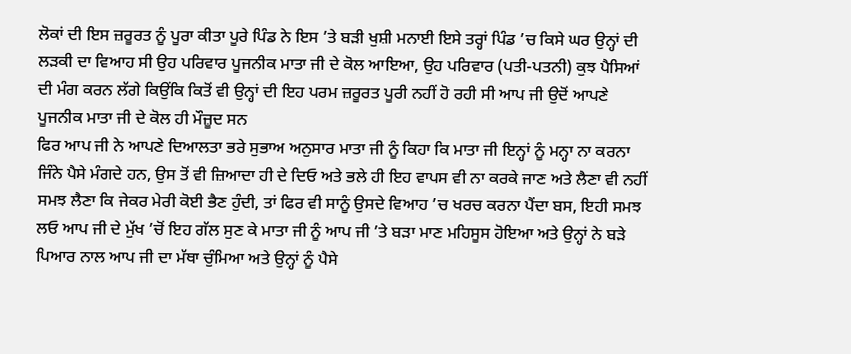ਲੋਕਾਂ ਦੀ ਇਸ ਜ਼ਰੂਰਤ ਨੂੰ ਪੂਰਾ ਕੀਤਾ ਪੂਰੇ ਪਿੰਡ ਨੇ ਇਸ ’ਤੇ ਬੜੀ ਖੁਸ਼ੀ ਮਨਾਈ ਇਸੇ ਤਰ੍ਹਾਂ ਪਿੰਡ ’ਚ ਕਿਸੇ ਘਰ ਉਨ੍ਹਾਂ ਦੀ ਲੜਕੀ ਦਾ ਵਿਆਹ ਸੀ ਉਹ ਪਰਿਵਾਰ ਪੂਜਨੀਕ ਮਾਤਾ ਜੀ ਦੇ ਕੋਲ ਆਇਆ, ਉਹ ਪਰਿਵਾਰ (ਪਤੀ-ਪਤਨੀ) ਕੁਝ ਪੈਸਿਆਂ ਦੀ ਮੰਗ ਕਰਨ ਲੱਗੇ ਕਿਉਂਕਿ ਕਿਤੋਂ ਵੀ ਉਨ੍ਹਾਂ ਦੀ ਇਹ ਪਰਮ ਜ਼ਰੂਰਤ ਪੂਰੀ ਨਹੀਂ ਹੋ ਰਹੀ ਸੀ ਆਪ ਜੀ ਉਦੋਂ ਆਪਣੇ ਪੂਜਨੀਕ ਮਾਤਾ ਜੀ ਦੇ ਕੋਲ ਹੀ ਮੌਜ਼ੂਦ ਸਨ
ਫਿਰ ਆਪ ਜੀ ਨੇ ਆਪਣੇ ਦਿਆਲਤਾ ਭਰੇ ਸੁਭਾਅ ਅਨੁਸਾਰ ਮਾਤਾ ਜੀ ਨੂੰ ਕਿਹਾ ਕਿ ਮਾਤਾ ਜੀ ਇਨ੍ਹਾਂ ਨੂੰ ਮਨ੍ਹਾ ਨਾ ਕਰਨਾ ਜਿੰਨੇ ਪੈਸੇ ਮੰਗਦੇ ਹਨ, ਉਸ ਤੋਂ ਵੀ ਜ਼ਿਆਦਾ ਹੀ ਦੇ ਦਿਓ ਅਤੇ ਭਲੇ ਹੀ ਇਹ ਵਾਪਸ ਵੀ ਨਾ ਕਰਕੇ ਜਾਣ ਅਤੇ ਲੈਣਾ ਵੀ ਨਹੀਂ ਸਮਝ ਲੈਣਾ ਕਿ ਜੇਕਰ ਮੇਰੀ ਕੋਈ ਭੈਣ ਹੁੰਦੀ, ਤਾਂ ਫਿਰ ਵੀ ਸਾਨੂੰ ਉਸਦੇ ਵਿਆਹ ’ਚ ਖਰਚ ਕਰਨਾ ਪੈਂਦਾ ਬਸ, ਇਹੀ ਸਮਝ ਲਓ ਆਪ ਜੀ ਦੇ ਮੁੱਖ ’ਚੋਂ ਇਹ ਗੱਲ ਸੁਣ ਕੇ ਮਾਤਾ ਜੀ ਨੂੰ ਆਪ ਜੀ ’ਤੇ ਬੜਾ ਮਾਣ ਮਹਿਸੂਸ ਹੋਇਆ ਅਤੇ ਉਨ੍ਹਾਂ ਨੇ ਬੜੇ ਪਿਆਰ ਨਾਲ ਆਪ ਜੀ ਦਾ ਮੱਥਾ ਚੁੰਮਿਆ ਅਤੇ ਉਨ੍ਹਾਂ ਨੂੰ ਪੈਸੇ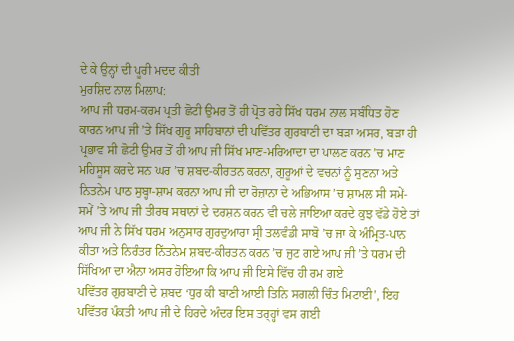ਦੇ ਕੇ ਉਨ੍ਹਾਂ ਦੀ ਪੂਰੀ ਮਦਦ ਕੀਤੀ
ਮੁਰਸ਼ਿਦ ਨਾਲ ਮਿਲਾਪ:
ਆਪ ਜੀ ਧਰਮ-ਕਰਮ ਪ੍ਰਤੀ ਛੋਟੀ ਉਮਰ ਤੋਂ ਹੀ ਪ੍ਰੋਤ ਰਹੇ ਸਿੱਖ ਧਰਮ ਨਾਲ ਸਬੰਧਿਤ ਹੋਣ ਕਾਰਨ ਆਪ ਜੀ ’ਤੇ ਸਿੱਖ ਗੁਰੂ ਸਾਹਿਬਾਨਾਂ ਦੀ ਪਵਿੱਤਰ ਗੁਰਬਾਣੀ ਦਾ ਬੜਾ ਅਸਰ, ਬੜਾ ਹੀ ਪ੍ਰਭਾਵ ਸੀ ਛੋਟੀ ਉਮਰ ਤੋਂ ਹੀ ਆਪ ਜੀ ਸਿੱਖ ਮਾਣ-ਮਰਿਆਦਾ ਦਾ ਪਾਲਣ ਕਰਨ ’ਚ ਮਾਣ ਮਹਿਸੂਸ ਕਰਦੇ ਸਨ ਘਰ ’ਚ ਸ਼ਬਦ-ਕੀਰਤਨ ਕਰਨਾ, ਗੁਰੂਆਂ ਦੇ ਵਚਨਾਂ ਨੂੰ ਸੁਣਨਾ ਅਤੇ ਨਿਤਨੇਮ ਪਾਠ ਸੁਬ੍ਹਾ-ਸ਼ਾਮ ਕਰਨਾ ਆਪ ਜੀ ਦਾ ਰੋਜ਼ਾਨਾ ਦੇ ਅਭਿਆਸ ’ਚ ਸ਼ਾਮਲ ਸੀ ਸਮੇਂ-ਸਮੇਂ ’ਤੇ ਆਪ ਜੀ ਤੀਰਥ ਸਥਾਨਾਂ ਦੇ ਦਰਸ਼ਨ ਕਰਨ ਵੀ ਚਲੇ ਜਾਇਆ ਕਰਦੇ ਕੁਝ ਵੱਡੇ ਹੋਏ ਤਾਂ ਆਪ ਜੀ ਨੇ ਸਿੱਖ ਧਰਮ ਅਨੁਸਾਰ ਗੁਰਦੁਆਰਾ ਸ੍ਰੀ ਤਲਵੰਡੀ ਸਾਬੋ ’ਚ ਜਾ ਕੇ ਅੰਮ੍ਰਿਤ-ਪਾਨ ਕੀਤਾ ਅਤੇ ਨਿਰੰਤਰ ਨਿੱਤਨੇਮ ਸ਼ਬਦ-ਕੀਰਤਨ ਕਰਨ ’ਚ ਜੁਟ ਗਏ ਆਪ ਜੀ ’ਤੇ ਧਰਮ ਦੀ ਸਿੱਖਿਆ ਦਾ ਐਨਾ ਅਸਰ ਹੋਇਆ ਕਿ ਆਪ ਜੀ ਇਸੇ ਵਿੱਚ ਹੀ ਰਮ ਗਏ
ਪਵਿੱਤਰ ਗੁਰਬਾਣੀ ਦੇ ਸ਼ਬਦ ‘ਧੁਰ ਕੀ ਬਾਣੀ ਆਈ ਤਿਨਿ ਸਗਲੀ ਚਿੰਤ ਮਿਟਾਈ’, ਇਹ ਪਵਿੱਤਰ ਪੰਕਤੀ ਆਪ ਜੀ ਦੇ ਹਿਰਦੇ ਅੰਦਰ ਇਸ ਤਰ੍ਹ੍ਹਾਂ ਵਸ ਗਈ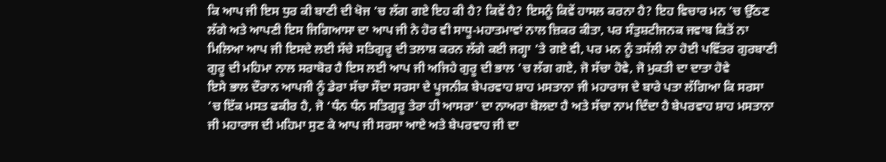ਕਿ ਆਪ ਜੀ ਇਸ ਧੁਰ ਕੀ ਬਾਣੀ ਦੀ ਖੋਜ ’ਚ ਲੱਗ ਗਏ ਇਹ ਕੀ ਹੈ? ਕਿਵੇਂ ਹੈ? ਇਸਨੂੰ ਕਿਵੇਂ ਹਾਸਲ ਕਰਨਾ ਹੈ? ਇਹ ਵਿਚਾਰ ਮਨ ’ਚ ਉੱਠਣ ਲੱਗੇ ਅਤੇ ਆਪਣੀ ਇਸ ਜਿਗਿਆਸਾ ਦਾ ਆਪ ਜੀ ਨੇ ਹੋਰ ਵੀ ਸਾਧੂ-ਮਹਾਤਮਾਵਾਂ ਨਾਲ ਜ਼ਿਕਰ ਕੀਤਾ, ਪਰ ਸੰਤੁਸ਼ਟੀਜਨਕ ਜਵਾਬ ਕਿਤੋਂ ਨਾ ਮਿਲਿਆ ਆਪ ਜੀ ਇਸਦੇ ਲਈ ਸੱਚੇ ਸਤਿਗੁਰੂ ਦੀ ਤਲਾਸ਼ ਕਰਨ ਲੱਗੇ ਕਈ ਜਗ੍ਹਾ ’ਤੇ ਗਏ ਵੀ, ਪਰ ਮਨ ਨੂੰ ਤਸੱਲੀ ਨਾ ਹੋਈ ਪਵਿੱਤਰ ਗੁਰਬਾਣੀ ਗੁਰੂ ਦੀ ਮਹਿਮਾ ਨਾਲ ਸਰਾਬੋਰ ਹੈ ਇਸ ਲਈ ਆਪ ਜੀ ਅਜਿਹੇ ਗੁਰੂ ਦੀ ਭਾਲ ’ਚ ਲੱਗ ਗਏ, ਜੋ ਸੱਚਾ ਹੋਵੇ, ਜੋ ਮੁਕਤੀ ਦਾ ਦਾਤਾ ਹੋਵੇ
ਇਸੇ ਭਾਲ ਦੌਰਾਨ ਆਪਜੀ ਨੂੰ ਡੇਰਾ ਸੱਚਾ ਸੌਦਾ ਸਰਸਾ ਦੇ ਪੂਜਨੀਕ ਬੇਪਰਵਾਹ ਸ਼ਾਹ ਮਸਤਾਨਾ ਜੀ ਮਹਾਰਾਜ ਦੇ ਬਾਰੇ ਪਤਾ ਲੱਗਿਆ ਕਿ ਸਰਸਾ ’ਚ ਇੱਕ ਮਸਤ ਫਕੀਰ ਹੈ, ਜੋ ‘ਧੰਨ ਧੰਨ ਸਤਿਗੁਰੂ ਤੇਰਾ ਹੀ ਆਸਰਾ’ ਦਾ ਨਾਅਰਾ ਬੋਲਦਾ ਹੈ ਅਤੇ ਸੱਚਾ ਨਾਮ ਦਿੰਦਾ ਹੈ ਬੇਪਰਵਾਹ ਸ਼ਾਹ ਮਸਤਾਨਾ ਜੀ ਮਹਾਰਾਜ ਦੀ ਮਹਿਮਾ ਸੁਣ ਕੇ ਆਪ ਜੀ ਸਰਸਾ ਆਏ ਅਤੇ ਬੇਪਰਵਾਹ ਜੀ ਦਾ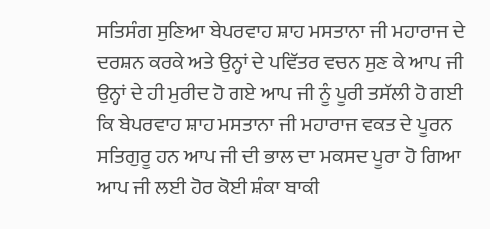ਸਤਿਸੰਗ ਸੁਣਿਆ ਬੇਪਰਵਾਹ ਸ਼ਾਹ ਮਸਤਾਨਾ ਜੀ ਮਹਾਰਾਜ ਦੇ ਦਰਸ਼ਨ ਕਰਕੇ ਅਤੇ ਉਨ੍ਹਾਂ ਦੇ ਪਵਿੱਤਰ ਵਚਨ ਸੁਣ ਕੇ ਆਪ ਜੀ ਉਨ੍ਹਾਂ ਦੇ ਹੀ ਮੁਰੀਦ ਹੋ ਗਏ ਆਪ ਜੀ ਨੂੰ ਪੂਰੀ ਤਸੱਲੀ ਹੋ ਗਈ ਕਿ ਬੇਪਰਵਾਹ ਸ਼ਾਹ ਮਸਤਾਨਾ ਜੀ ਮਹਾਰਾਜ ਵਕਤ ਦੇ ਪੂਰਨ ਸਤਿਗੁਰੂ ਹਨ ਆਪ ਜੀ ਦੀ ਭਾਲ ਦਾ ਮਕਸਦ ਪੂਰਾ ਹੋ ਗਿਆ ਆਪ ਜੀ ਲਈ ਹੋਰ ਕੋਈ ਸ਼ੰਕਾ ਬਾਕੀ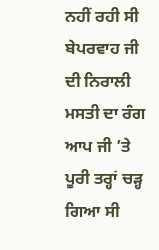ਨਹੀਂ ਰਹੀ ਸੀ
ਬੇਪਰਵਾਹ ਜੀ ਦੀ ਨਿਰਾਲੀ ਮਸਤੀ ਦਾ ਰੰਗ ਆਪ ਜੀ ’ਤੇ ਪੂਰੀ ਤਰ੍ਹਾਂ ਚੜ੍ਹ ਗਿਆ ਸੀ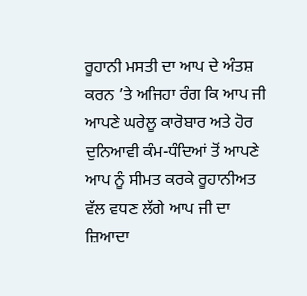ਰੂਹਾਨੀ ਮਸਤੀ ਦਾ ਆਪ ਦੇ ਅੰਤਸ਼ ਕਰਨ ’ਤੇ ਅਜਿਹਾ ਰੰਗ ਕਿ ਆਪ ਜੀ ਆਪਣੇ ਘਰੇਲੂ ਕਾਰੋਬਾਰ ਅਤੇ ਹੋਰ ਦੁਨਿਆਵੀ ਕੰਮ-ਧੰਦਿਆਂ ਤੋਂ ਆਪਣੇ ਆਪ ਨੂੰ ਸੀਮਤ ਕਰਕੇ ਰੂਹਾਨੀਅਤ ਵੱਲ ਵਧਣ ਲੱਗੇ ਆਪ ਜੀ ਦਾ ਜ਼ਿਆਦਾ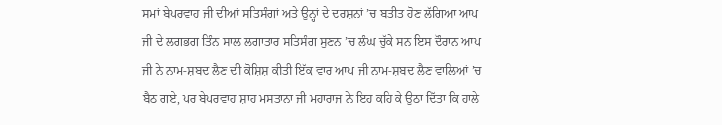ਸਮਾਂ ਬੇਪਰਵਾਹ ਜੀ ਦੀਆਂ ਸਤਿਸੰਗਾਂ ਅਤੇ ਉਨ੍ਹਾਂ ਦੇ ਦਰਸ਼ਨਾਂ ’ਚ ਬਤੀਤ ਹੋਣ ਲੱਗਿਆ ਆਪ ਜੀ ਦੇ ਲਗਭਗ ਤਿੰਨ ਸਾਲ ਲਗਾਤਾਰ ਸਤਿਸੰਗ ਸੁਣਨ ’ਚ ਲੰਘ ਚੁੱਕੇ ਸਨ ਇਸ ਦੌਰਾਨ ਆਪ ਜੀ ਨੇ ਨਾਮ-ਸ਼ਬਦ ਲੈਣ ਦੀ ਕੋਸ਼ਿਸ਼ ਕੀਤੀ ਇੱਕ ਵਾਰ ਆਪ ਜੀ ਨਾਮ-ਸ਼ਬਦ ਲੈਣ ਵਾਲਿਆਂ ’ਚ ਬੈਠ ਗਏ, ਪਰ ਬੇਪਰਵਾਹ ਸ਼ਾਹ ਮਸਤਾਨਾ ਜੀ ਮਹਾਰਾਜ ਨੇ ਇਹ ਕਹਿ ਕੇ ਉਠਾ ਦਿੱਤਾ ਕਿ ਹਾਲੇ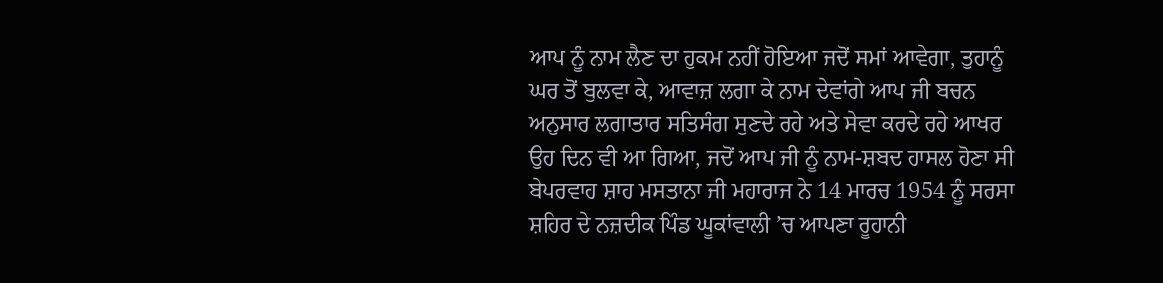ਆਪ ਨੂੰ ਨਾਮ ਲੈਣ ਦਾ ਹੁਕਮ ਨਹੀਂ ਹੋਇਆ ਜਦੋਂ ਸਮਾਂ ਆਵੇਗਾ, ਤੁਹਾਨੂੰ ਘਰ ਤੋਂ ਬੁਲਵਾ ਕੇ, ਆਵਾਜ਼ ਲਗਾ ਕੇ ਨਾਮ ਦੇਵਾਂਗੇ ਆਪ ਜੀ ਬਚਨ ਅਨੁਸਾਰ ਲਗਾਤਾਰ ਸਤਿਸੰਗ ਸੁਣਦੇ ਰਹੇ ਅਤੇ ਸੇਵਾ ਕਰਦੇ ਰਹੇ ਆਖਰ ਉਹ ਦਿਨ ਵੀ ਆ ਗਿਆ, ਜਦੋਂ ਆਪ ਜੀ ਨੂੰ ਨਾਮ-ਸ਼ਬਦ ਹਾਸਲ ਹੋਣਾ ਸੀ
ਬੇਪਰਵਾਹ ਸ਼ਾਹ ਮਸਤਾਨਾ ਜੀ ਮਹਾਰਾਜ ਨੇ 14 ਮਾਰਚ 1954 ਨੂੰ ਸਰਸਾ ਸ਼ਹਿਰ ਦੇ ਨਜ਼ਦੀਕ ਪਿੰਡ ਘੂਕਾਂਵਾਲੀ ’ਚ ਆਪਣਾ ਰੂਹਾਨੀ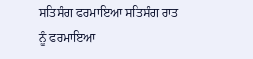ਸਤਿਸੰਗ ਫਰਮਾਇਆ ਸਤਿਸੰਗ ਰਾਤ ਨੂੰ ਫਰਮਾਇਆ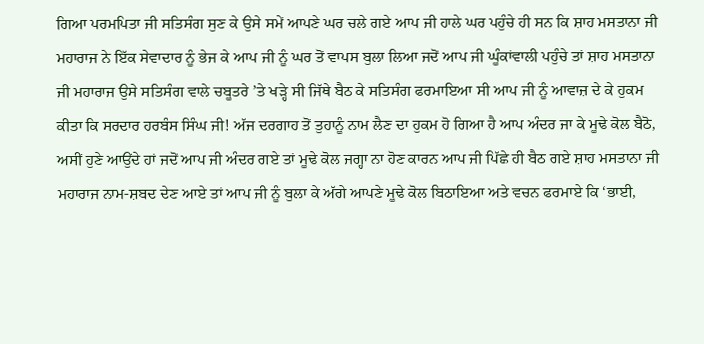ਗਿਆ ਪਰਮਪਿਤਾ ਜੀ ਸਤਿਸੰਗ ਸੁਣ ਕੇ ਉਸੇ ਸਮੇਂ ਆਪਣੇ ਘਰ ਚਲੇ ਗਏ ਆਪ ਜੀ ਹਾਲੇ ਘਰ ਪਹੁੰਚੇ ਹੀ ਸਨ ਕਿ ਸ਼ਾਹ ਮਸਤਾਨਾ ਜੀ ਮਹਾਰਾਜ ਨੇ ਇੱਕ ਸੇਵਾਦਾਰ ਨੂੰ ਭੇਜ ਕੇ ਆਪ ਜੀ ਨੂੰ ਘਰ ਤੋਂ ਵਾਪਸ ਬੁਲਾ ਲਿਆ ਜਦੋਂ ਆਪ ਜੀ ਘੂੰਕਾਂਵਾਲੀ ਪਹੁੰਚੇ ਤਾਂ ਸ਼ਾਹ ਮਸਤਾਨਾ ਜੀ ਮਹਾਰਾਜ ਉਸੇ ਸਤਿਸੰਗ ਵਾਲੇ ਚਬੂਤਰੇ ’ਤੇ ਖੜ੍ਹੇ ਸੀ ਜਿੱਥੇ ਬੈਠ ਕੇ ਸਤਿਸੰਗ ਫਰਮਾਇਆ ਸੀ ਆਪ ਜੀ ਨੂੰ ਆਵਾਜ਼ ਦੇ ਕੇ ਹੁਕਮ ਕੀਤਾ ਕਿ ਸਰਦਾਰ ਹਰਬੰਸ ਸਿੰਘ ਜੀ! ਅੱਜ ਦਰਗਾਹ ਤੋਂ ਤੁਹਾਨੂੰ ਨਾਮ ਲੈਣ ਦਾ ਹੁਕਮ ਹੋ ਗਿਆ ਹੈ ਆਪ ਅੰਦਰ ਜਾ ਕੇ ਮੂਢੇ ਕੋਲ ਬੈਠੋ, ਅਸੀਂ ਹੁਣੇ ਆਉਂਦੇ ਹਾਂ ਜਦੋਂ ਆਪ ਜੀ ਅੰਦਰ ਗਏ ਤਾਂ ਮੂਢੇ ਕੋਲ ਜਗ੍ਹਾ ਨਾ ਹੋਣ ਕਾਰਨ ਆਪ ਜੀ ਪਿੱਛੇ ਹੀ ਬੈਠ ਗਏ ਸ਼ਾਹ ਮਸਤਾਨਾ ਜੀ ਮਹਾਰਾਜ ਨਾਮ-ਸ਼ਬਦ ਦੇਣ ਆਏ ਤਾਂ ਆਪ ਜੀ ਨੂੰ ਬੁਲਾ ਕੇ ਅੱਗੇ ਆਪਣੇ ਮੂਢੇ ਕੋਲ ਬਿਠਾਇਆ ਅਤੇ ਵਚਨ ਫਰਮਾਏ ਕਿ ‘ਭਾਈ,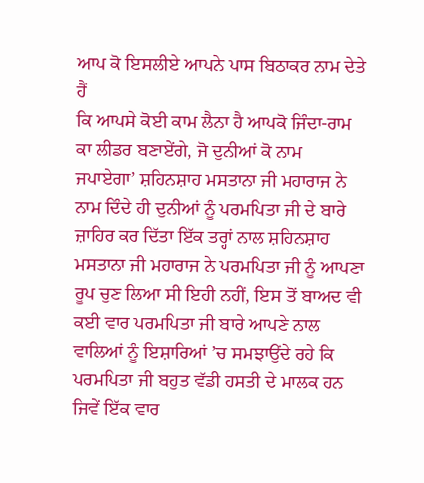ਆਪ ਕੋ ਇਸਲੀਏ ਆਪਨੇ ਪਾਸ ਬਿਠਾਕਰ ਨਾਮ ਦੇਤੇ ਹੈਂ
ਕਿ ਆਪਸੇ ਕੋਈ ਕਾਮ ਲੈਨਾ ਹੈ ਆਪਕੋ ਜਿੰਦਾ-ਰਾਮ ਕਾ ਲੀਡਰ ਬਣਾਏਂਗੇ, ਜੋ ਦੁਨੀਆਂ ਕੋ ਨਾਮ ਜਪਾਏਗਾ’ ਸ਼ਹਿਨਸ਼ਾਹ ਮਸਤਾਨਾ ਜੀ ਮਹਾਰਾਜ ਨੇ ਨਾਮ ਦਿੰਦੇ ਹੀ ਦੁਨੀਆਂ ਨੂੰ ਪਰਮਪਿਤਾ ਜੀ ਦੇ ਬਾਰੇ ਜ਼ਾਹਿਰ ਕਰ ਦਿੱਤਾ ਇੱਕ ਤਰ੍ਹਾਂ ਨਾਲ ਸ਼ਹਿਨਸ਼ਾਹ ਮਸਤਾਨਾ ਜੀ ਮਹਾਰਾਜ ਨੇ ਪਰਮਪਿਤਾ ਜੀ ਨੂੰ ਆਪਣਾ ਰੂਪ ਚੁਣ ਲਿਆ ਸੀ ਇਹੀ ਨਹੀਂ, ਇਸ ਤੋਂ ਬਾਅਦ ਵੀ ਕਈ ਵਾਰ ਪਰਮਪਿਤਾ ਜੀ ਬਾਰੇ ਆਪਣੇ ਨਾਲ ਵਾਲਿਆਂ ਨੂੰ ਇਸ਼ਾਰਿਆਂ ’ਚ ਸਮਝਾਉਂਦੇ ਰਹੇ ਕਿ ਪਰਮਪਿਤਾ ਜੀ ਬਹੁਤ ਵੱਡੀ ਹਸਤੀ ਦੇ ਮਾਲਕ ਹਨ ਜਿਵੇਂ ਇੱਕ ਵਾਰ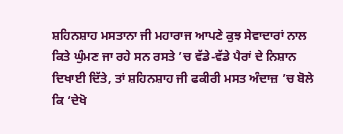ਸ਼ਹਿਨਸ਼ਾਹ ਮਸਤਾਨਾ ਜੀ ਮਹਾਰਾਜ ਆਪਣੇ ਕੁਝ ਸੇਵਾਦਾਰਾਂ ਨਾਲ ਕਿਤੇ ਘੁੰਮਣ ਜਾ ਰਹੇ ਸਨ ਰਸਤੇ ’ਚ ਵੱਡੇ-ਵੱਡੇ ਪੈਰਾਂ ਦੇ ਨਿਸ਼ਾਨ ਦਿਖਾਈ ਦਿੱਤੇ, ਤਾਂ ਸ਼ਹਿਨਸ਼ਾਹ ਜੀ ਫਕੀਰੀ ਮਸਤ ਅੰਦਾਜ਼ ’ਚ ਬੋਲੇ ਕਿ ‘ਦੇਖੋ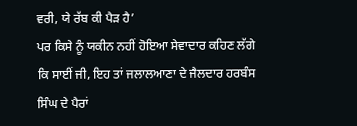ਵਰੀ, ਯੇ ਰੱਬ ਕੀ ਪੈੜ ਹੈ’
ਪਰ ਕਿਸੇ ਨੂੰ ਯਕੀਨ ਨਹੀਂ ਹੋਇਆ ਸੇਵਾਦਾਰ ਕਹਿਣ ਲੱਗੇ ਕਿ ਸਾਈਂ ਜੀ, ਇਹ ਤਾਂ ਜਲਾਲਆਣਾ ਦੇ ਜੈਲਦਾਰ ਹਰਬੰਸ ਸਿੰਘ ਦੇ ਪੈਰਾਂ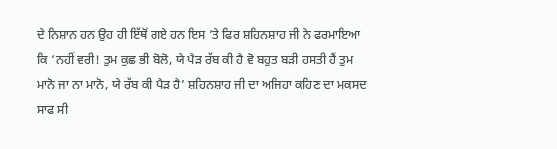ਦੇ ਨਿਸ਼ਾਨ ਹਨ ਉਹ ਹੀ ਇੱਥੋਂ ਗਏ ਹਨ ਇਸ ’ਤੇ ਫਿਰ ਸ਼ਹਿਨਸ਼ਾਹ ਜੀ ਨੇ ਫਰਮਾਇਆ ਕਿ ‘ਨਹੀਂ ਵਰੀ! ਤੁਮ ਕੁਛ ਭੀ ਬੋਲੋ, ਯੇ ਪੈੜ ਰੱਬ ਕੀ ਹੈ ਵੋ ਬਹੁਤ ਬੜੀ ਹਸਤੀ ਹੈਂ ਤੁਮ ਮਾਨੋ ਜਾ ਨਾ ਮਾਨੋ, ਯੇ ਰੱਬ ਕੀ ਪੈੜ ਹੈ’ ਸ਼ਹਿਨਸ਼ਾਹ ਜੀ ਦਾ ਅਜਿਹਾ ਕਹਿਣ ਦਾ ਮਕਸਦ ਸਾਫ ਸੀ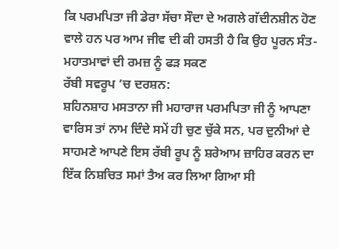ਕਿ ਪਰਮਪਿਤਾ ਜੀ ਡੇਰਾ ਸੱਚਾ ਸੌਦਾ ਦੇ ਅਗਲੇ ਗੱਦੀਨਸ਼ੀਨ ਹੋਣ ਵਾਲੇ ਹਨ ਪਰ ਆਮ ਜੀਵ ਦੀ ਕੀ ਹਸਤੀ ਹੈ ਕਿ ਉਹ ਪੂਰਨ ਸੰਤ-ਮਹਾਤਮਾਵਾਂ ਦੀ ਰਮਜ਼ ਨੂੰ ਫੜ ਸਕਣ
ਰੱਬੀ ਸਵਰੂਪ ’ਚ ਦਰਸ਼ਨ:
ਸ਼ਹਿਨਸ਼ਾਹ ਮਸਤਾਨਾ ਜੀ ਮਹਾਰਾਜ ਪਰਮਪਿਤਾ ਜੀ ਨੂੰ ਆਪਣਾ ਵਾਰਿਸ ਤਾਂ ਨਾਮ ਦਿੰਦੇ ਸਮੇਂ ਹੀ ਚੁਣ ਚੁੱਕੇ ਸਨ, ਪਰ ਦੁਨੀਆਂ ਦੇ ਸਾਹਮਣੇ ਆਪਣੇ ਇਸ ਰੱਬੀ ਰੂਪ ਨੂੰ ਸ਼ਰੇਆਮ ਜ਼ਾਹਿਰ ਕਰਨ ਦਾ ਇੱਕ ਨਿਸ਼ਚਿਤ ਸਮਾਂ ਤੈਅ ਕਰ ਲਿਆ ਗਿਆ ਸੀ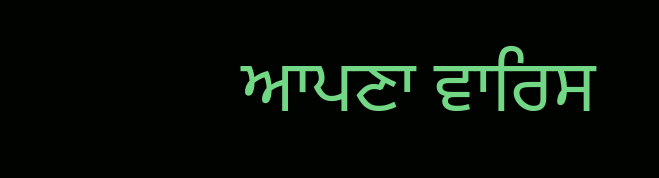ਆਪਣਾ ਵਾਰਿਸ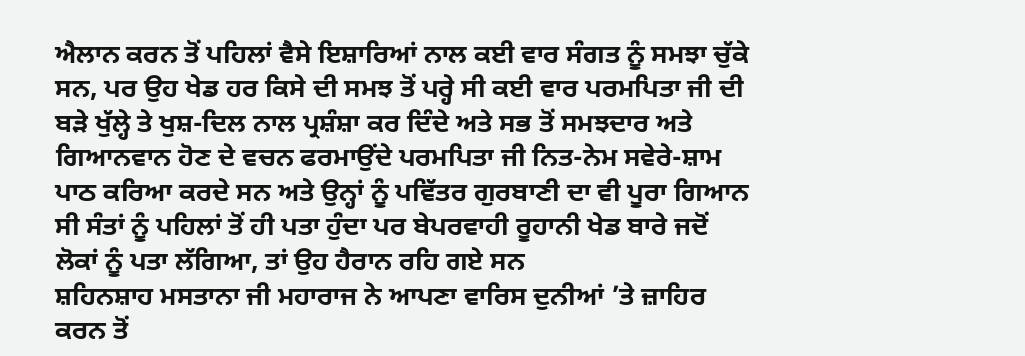ਐਲਾਨ ਕਰਨ ਤੋਂ ਪਹਿਲਾਂ ਵੈਸੇ ਇਸ਼ਾਰਿਆਂ ਨਾਲ ਕਈ ਵਾਰ ਸੰਗਤ ਨੂੰ ਸਮਝਾ ਚੁੱਕੇ ਸਨ, ਪਰ ਉਹ ਖੇਡ ਹਰ ਕਿਸੇ ਦੀ ਸਮਝ ਤੋਂ ਪਰ੍ਹੇ ਸੀ ਕਈ ਵਾਰ ਪਰਮਪਿਤਾ ਜੀ ਦੀ ਬੜੇ ਖੁੱਲ੍ਹੇ ਤੇ ਖੁਸ਼-ਦਿਲ ਨਾਲ ਪ੍ਰਸ਼ੰਸ਼ਾ ਕਰ ਦਿੰਦੇ ਅਤੇ ਸਭ ਤੋਂ ਸਮਝਦਾਰ ਅਤੇ ਗਿਆਨਵਾਨ ਹੋਣ ਦੇ ਵਚਨ ਫਰਮਾਉਂਦੇ ਪਰਮਪਿਤਾ ਜੀ ਨਿਤ-ਨੇਮ ਸਵੇਰੇ-ਸ਼ਾਮ ਪਾਠ ਕਰਿਆ ਕਰਦੇ ਸਨ ਅਤੇ ਉਨ੍ਹਾਂ ਨੂੰ ਪਵਿੱਤਰ ਗੁਰਬਾਣੀ ਦਾ ਵੀ ਪੂਰਾ ਗਿਆਨ ਸੀ ਸੰਤਾਂ ਨੂੰ ਪਹਿਲਾਂ ਤੋਂ ਹੀ ਪਤਾ ਹੁੰਦਾ ਪਰ ਬੇਪਰਵਾਹੀ ਰੂਹਾਨੀ ਖੇਡ ਬਾਰੇ ਜਦੋਂ ਲੋਕਾਂ ਨੂੰ ਪਤਾ ਲੱਗਿਆ, ਤਾਂ ਉਹ ਹੈਰਾਨ ਰਹਿ ਗਏ ਸਨ
ਸ਼ਹਿਨਸ਼ਾਹ ਮਸਤਾਨਾ ਜੀ ਮਹਾਰਾਜ ਨੇ ਆਪਣਾ ਵਾਰਿਸ ਦੁਨੀਆਂ ’ਤੇ ਜ਼ਾਹਿਰ ਕਰਨ ਤੋਂ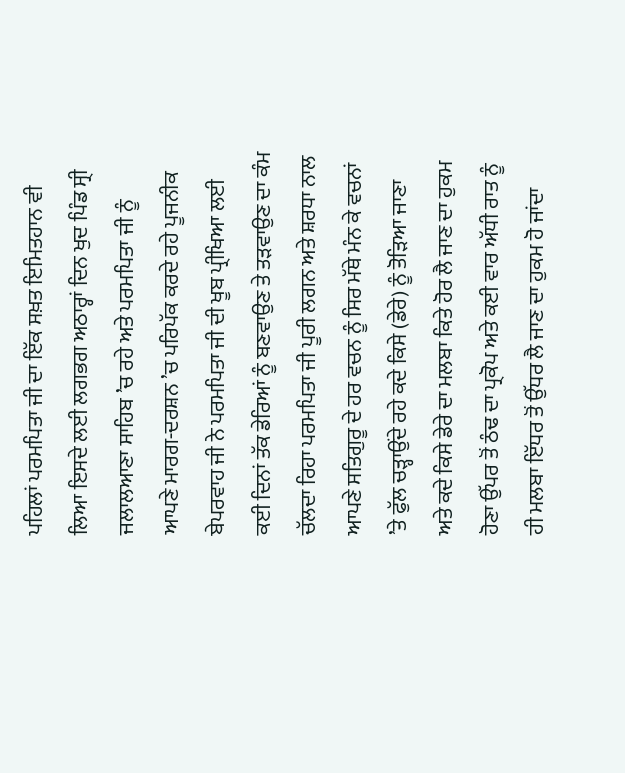ਪਹਿਲਾਂ ਪਰਮਪਿਤਾ ਜੀ ਦਾ ਇੱਕ ਸਖ਼ਤ ਇਮਿਤਹਾਨ ਵੀ ਲਿਆ ਇਸਦੇ ਲਈ ਲਗਭਗ ਅਠਾਰ੍ਹਾਂ ਦਿਨ ਖੁਦ ਪਿੰਡ ਸ੍ਰੀ ਜਲਾਲਆਣਾ ਸਾਹਿਬ ’ਚ ਰਹੇ ਅਤੇ ਪਰਮਪਿਤਾ ਜੀ ਨੂੰ ਆਪਣੇ ਮਾਰਗ-ਦਰਸ਼ਨ ’ਚ ਪਰਿਪੱਕ ਕਰਦੇ ਰਹੇ ਪੂਜਨੀਕ ਬੇਪਰਵਾਹ ਜੀ ਨੇ ਪਰਮਪਿਤਾ ਜੀ ਦੀ ਖੂਬ ਪ੍ਰੀਖਿਆ ਲਈ ਕਈ ਦਿਨਾਂ ਤੱਕ ਡੇਰਿਆਂ ਨੂੰ ਬਣਵਾਉਣ ਤੇ ਤੜਵਾਉਣ ਦਾ ਕੰਮ ਚੱਲਦਾ ਰਿਹਾ ਪਰਮਪਿਤਾ ਜੀ ਪੂਰੀ ਲਗਨ ਅਤੇ ਸ਼ਰਧਾ ਨਾਲ ਆਪਣੇ ਸਤਿਗੁਰੂ ਦੇ ਹਰ ਵਚਨ ਨੂੰ ਸਿਰ ਮੱਥੇ ਮੰਨ ਕੇ ਵਚਨਾਂ ’ਤੇ ਫੁੱਲ ਚੜ੍ਹਾਉਂਦੇ ਰਹੇ ਕਦੇ ਕਿਸੇ (ਡੇਰੇ) ਨੂੰ ਤੋੜਿਆ ਜਾਣਾ ਅਤੇ ਕਦੇ ਕਿਸੇ ਡੇਰੇ ਦਾ ਮਲਬਾ ਕਿਤੇ ਹੋਰ ਲੈ ਜਾਣ ਦਾ ਹੁਕਮ ਹੋਣਾ ਉੱਪਰ ਤੋਂ ਠੰਢ ਦਾ ਪ੍ਰਕੋਪ ਅਤੇ ਕਈ ਵਾਰ ਅੱਧੀ ਰਾਤ ਨੂੰ ਹੀ ਮਲਬਾ ਇੱਧਰ ਤੋਂ ਉੱਧਰ ਲੈ ਜਾਣ ਦਾ ਹੁਕਮ ਹੋ ਜਾਂਦਾ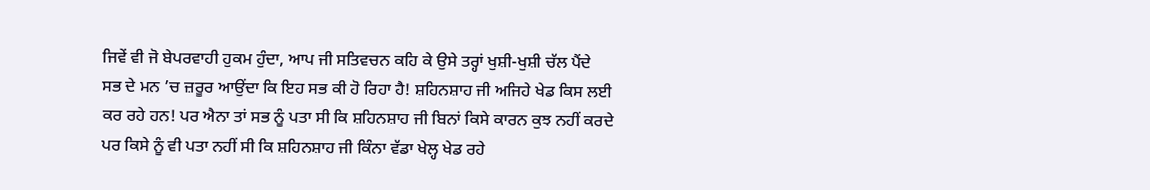ਜਿਵੇਂ ਵੀ ਜੋ ਬੇਪਰਵਾਹੀ ਹੁਕਮ ਹੁੰਦਾ, ਆਪ ਜੀ ਸਤਿਵਚਨ ਕਹਿ ਕੇ ਉਸੇ ਤਰ੍ਹਾਂ ਖੁਸ਼ੀ-ਖੁਸ਼ੀ ਚੱਲ ਪੈਂਦੇ
ਸਭ ਦੇ ਮਨ ’ਚ ਜ਼ਰੂਰ ਆਉਂਦਾ ਕਿ ਇਹ ਸਭ ਕੀ ਹੋ ਰਿਹਾ ਹੈ! ਸ਼ਹਿਨਸ਼ਾਹ ਜੀ ਅਜਿਹੇ ਖੇਡ ਕਿਸ ਲਈ ਕਰ ਰਹੇ ਹਨ! ਪਰ ਐਨਾ ਤਾਂ ਸਭ ਨੂੰ ਪਤਾ ਸੀ ਕਿ ਸ਼ਹਿਨਸ਼ਾਹ ਜੀ ਬਿਨਾਂ ਕਿਸੇ ਕਾਰਨ ਕੁਝ ਨਹੀਂ ਕਰਦੇ ਪਰ ਕਿਸੇ ਨੂੰ ਵੀ ਪਤਾ ਨਹੀਂ ਸੀ ਕਿ ਸ਼ਹਿਨਸ਼ਾਹ ਜੀ ਕਿੰਨਾ ਵੱਡਾ ਖੇਲ੍ਹ ਖੇਡ ਰਹੇ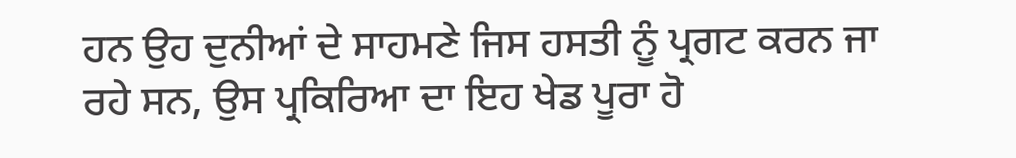ਹਨ ਉਹ ਦੁਨੀਆਂ ਦੇ ਸਾਹਮਣੇ ਜਿਸ ਹਸਤੀ ਨੂੰ ਪ੍ਰਗਟ ਕਰਨ ਜਾ ਰਹੇ ਸਨ, ਉਸ ਪ੍ਰਕਿਰਿਆ ਦਾ ਇਹ ਖੇਡ ਪੂਰਾ ਹੋ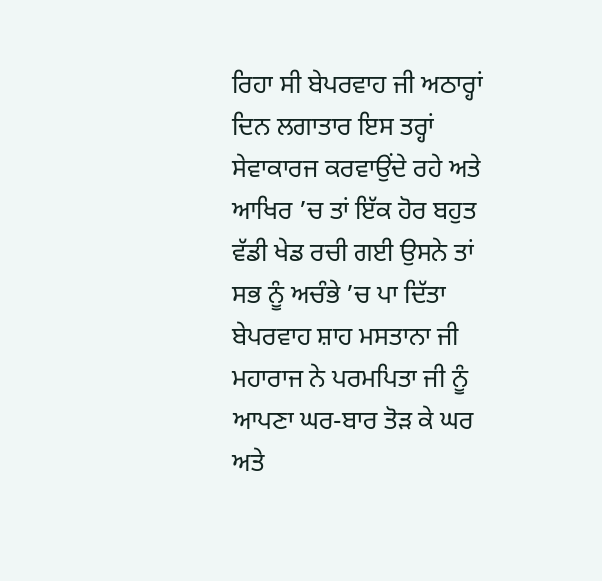ਰਿਹਾ ਸੀ ਬੇਪਰਵਾਹ ਜੀ ਅਠਾਰ੍ਹਾਂ ਦਿਨ ਲਗਾਤਾਰ ਇਸ ਤਰ੍ਹਾਂ ਸੇਵਾਕਾਰਜ ਕਰਵਾਉਂਦੇ ਰਹੇ ਅਤੇ ਆਖਿਰ ’ਚ ਤਾਂ ਇੱਕ ਹੋਰ ਬਹੁਤ ਵੱਡੀ ਖੇਡ ਰਚੀ ਗਈ ਉਸਨੇ ਤਾਂ ਸਭ ਨੂੰ ਅਚੰਭੇ ’ਚ ਪਾ ਦਿੱਤਾ ਬੇਪਰਵਾਹ ਸ਼ਾਹ ਮਸਤਾਨਾ ਜੀ ਮਹਾਰਾਜ ਨੇ ਪਰਮਪਿਤਾ ਜੀ ਨੂੰ ਆਪਣਾ ਘਰ-ਬਾਰ ਤੋੜ ਕੇ ਘਰ ਅਤੇ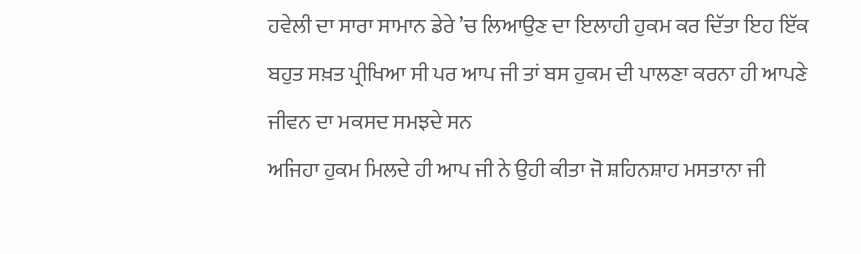ਹਵੇਲੀ ਦਾ ਸਾਰਾ ਸਾਮਾਨ ਡੇਰੇ ’ਚ ਲਿਆਉਣ ਦਾ ਇਲਾਹੀ ਹੁਕਮ ਕਰ ਦਿੱਤਾ ਇਹ ਇੱਕ ਬਹੁਤ ਸਖ਼ਤ ਪ੍ਰੀਖਿਆ ਸੀ ਪਰ ਆਪ ਜੀ ਤਾਂ ਬਸ ਹੁਕਮ ਦੀ ਪਾਲਣਾ ਕਰਨਾ ਹੀ ਆਪਣੇ ਜੀਵਨ ਦਾ ਮਕਸਦ ਸਮਝਦੇ ਸਨ
ਅਜਿਹਾ ਹੁਕਮ ਮਿਲਦੇ ਹੀ ਆਪ ਜੀ ਨੇ ਉਹੀ ਕੀਤਾ ਜੋ ਸ਼ਹਿਨਸ਼ਾਹ ਮਸਤਾਨਾ ਜੀ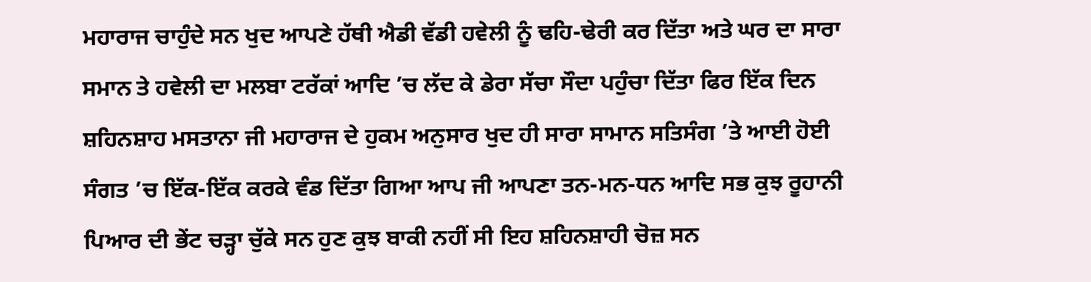ਮਹਾਰਾਜ ਚਾਹੁੰਦੇ ਸਨ ਖੁਦ ਆਪਣੇ ਹੱਥੀ ਐਡੀ ਵੱਡੀ ਹਵੇਲੀ ਨੂੰ ਢਹਿ-ਢੇਰੀ ਕਰ ਦਿੱਤਾ ਅਤੇ ਘਰ ਦਾ ਸਾਰਾ ਸਮਾਨ ਤੇ ਹਵੇਲੀ ਦਾ ਮਲਬਾ ਟਰੱਕਾਂ ਆਦਿ ’ਚ ਲੱਦ ਕੇ ਡੇਰਾ ਸੱਚਾ ਸੌਦਾ ਪਹੁੰਚਾ ਦਿੱਤਾ ਫਿਰ ਇੱਕ ਦਿਨ ਸ਼ਹਿਨਸ਼ਾਹ ਮਸਤਾਨਾ ਜੀ ਮਹਾਰਾਜ ਦੇ ਹੁਕਮ ਅਨੁਸਾਰ ਖੁਦ ਹੀ ਸਾਰਾ ਸਾਮਾਨ ਸਤਿਸੰਗ ’ਤੇ ਆਈ ਹੋਈ ਸੰਗਤ ’ਚ ਇੱਕ-ਇੱਕ ਕਰਕੇ ਵੰਡ ਦਿੱਤਾ ਗਿਆ ਆਪ ਜੀ ਆਪਣਾ ਤਨ-ਮਨ-ਧਨ ਆਦਿ ਸਭ ਕੁਝ ਰੂਹਾਨੀ ਪਿਆਰ ਦੀ ਭੇਂਟ ਚੜ੍ਹਾ ਚੁੱਕੇ ਸਨ ਹੁਣ ਕੁਝ ਬਾਕੀ ਨਹੀਂ ਸੀ ਇਹ ਸ਼ਹਿਨਸ਼ਾਹੀ ਚੋਜ਼ ਸਨ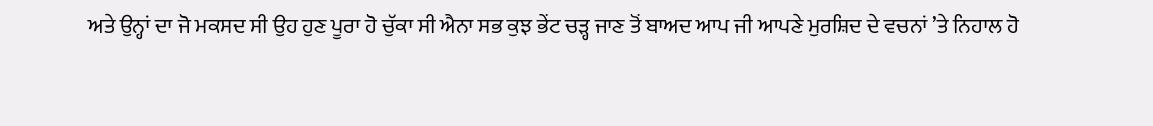ਅਤੇ ਉਨ੍ਹਾਂ ਦਾ ਜੋ ਮਕਸਦ ਸੀ ਉਹ ਹੁਣ ਪੂਰਾ ਹੋ ਚੁੱਕਾ ਸੀ ਐਨਾ ਸਭ ਕੁਝ ਭੇਂਟ ਚੜ੍ਹ ਜਾਣ ਤੋਂ ਬਾਅਦ ਆਪ ਜੀ ਆਪਣੇ ਮੁਰਸ਼ਿਦ ਦੇ ਵਚਨਾਂ ’ਤੇ ਨਿਹਾਲ ਹੋ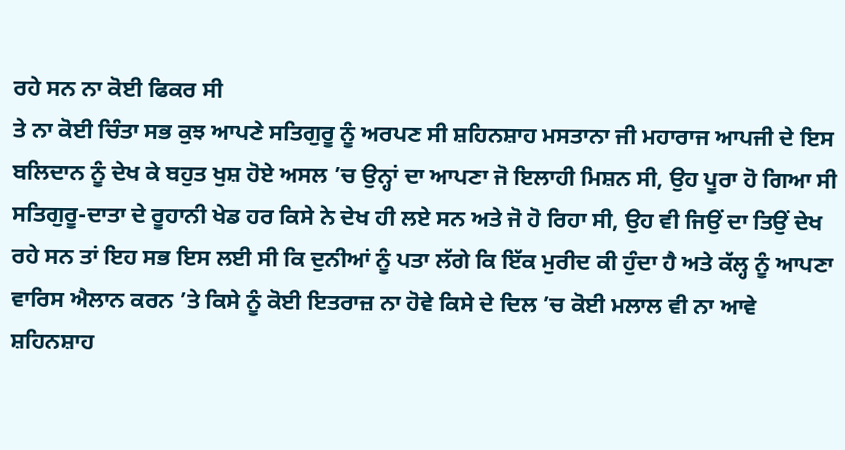ਰਹੇ ਸਨ ਨਾ ਕੋਈ ਫਿਕਰ ਸੀ
ਤੇ ਨਾ ਕੋਈ ਚਿੰਤਾ ਸਭ ਕੁਝ ਆਪਣੇ ਸਤਿਗੁਰੂ ਨੂੰ ਅਰਪਣ ਸੀ ਸ਼ਹਿਨਸ਼ਾਹ ਮਸਤਾਨਾ ਜੀ ਮਹਾਰਾਜ ਆਪਜੀ ਦੇ ਇਸ ਬਲਿਦਾਨ ਨੂੰ ਦੇਖ ਕੇ ਬਹੁਤ ਖੁਸ਼ ਹੋਏ ਅਸਲ ’ਚ ਉਨ੍ਹਾਂ ਦਾ ਆਪਣਾ ਜੋ ਇਲਾਹੀ ਮਿਸ਼ਨ ਸੀ, ਉਹ ਪੂਰਾ ਹੋ ਗਿਆ ਸੀ ਸਤਿਗੁਰੂ-ਦਾਤਾ ਦੇ ਰੂਹਾਨੀ ਖੇਡ ਹਰ ਕਿਸੇ ਨੇ ਦੇਖ ਹੀ ਲਏ ਸਨ ਅਤੇ ਜੋ ਹੋ ਰਿਹਾ ਸੀ, ਉਹ ਵੀ ਜਿਉਂ ਦਾ ਤਿਉਂ ਦੇਖ ਰਹੇ ਸਨ ਤਾਂ ਇਹ ਸਭ ਇਸ ਲਈ ਸੀ ਕਿ ਦੁਨੀਆਂ ਨੂੰ ਪਤਾ ਲੱਗੇ ਕਿ ਇੱਕ ਮੁਰੀਦ ਕੀ ਹੁੰਦਾ ਹੈ ਅਤੇ ਕੱਲ੍ਹ ਨੂੰ ਆਪਣਾ ਵਾਰਿਸ ਐਲਾਨ ਕਰਨ ’ਤੇ ਕਿਸੇ ਨੂੰ ਕੋਈ ਇਤਰਾਜ਼ ਨਾ ਹੋਵੇ ਕਿਸੇ ਦੇ ਦਿਲ ’ਚ ਕੋਈ ਮਲਾਲ ਵੀ ਨਾ ਆਵੇ
ਸ਼ਹਿਨਸ਼ਾਹ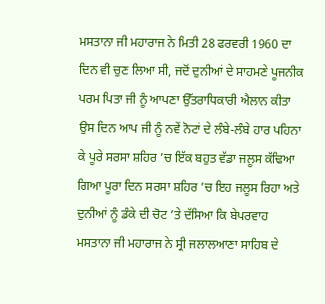ਮਸਤਾਨਾ ਜੀ ਮਹਾਰਾਜ ਨੇ ਮਿਤੀ 28 ਫਰਵਰੀ 1960 ਦਾ ਦਿਨ ਵੀ ਚੁਣ ਲਿਆ ਸੀ, ਜਦੋਂ ਦੁਨੀਆਂ ਦੇ ਸਾਹਮਣੇ ਪੂਜਨੀਕ ਪਰਮ ਪਿਤਾ ਜੀ ਨੂੰ ਆਪਣਾ ਉੱਤਰਾਧਿਕਾਰੀ ਐਲਾਨ ਕੀਤਾ ਉਸ ਦਿਨ ਆਪ ਜੀ ਨੂੰ ਨਵੇਂ ਨੋਟਾਂ ਦੇ ਲੰਬੇ-ਲੰਬੇ ਹਾਰ ਪਹਿਨਾ ਕੇ ਪੂਰੇ ਸਰਸਾ ਸ਼ਹਿਰ ’ਚ ਇੱਕ ਬਹੁਤ ਵੱਡਾ ਜਲੂਸ ਕੱਢਿਆ ਗਿਆ ਪੂਰਾ ਦਿਨ ਸਰਸਾ ਸ਼ਹਿਰ ’ਚ ਇਹ ਜਲੂਸ ਰਿਹਾ ਅਤੇ ਦੁਨੀਆਂ ਨੂੰ ਡੰਕੇ ਦੀ ਚੋਟ ’ਤੇ ਦੱਸਿਆ ਕਿ ਬੇਪਰਵਾਹ ਮਸਤਾਨਾ ਜੀ ਮਹਾਰਾਜ ਨੇ ਸ੍ਰੀ ਜਲਾਲਆਣਾ ਸਾਹਿਬ ਦੇ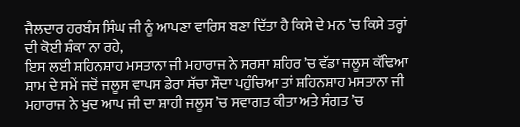ਜੈਲਦਾਰ ਹਰਬੰਸ ਸਿੰਘ ਜੀ ਨੂੰ ਆਪਣਾ ਵਾਰਿਸ ਬਣਾ ਦਿੱਤਾ ਹੈ ਕਿਸੇ ਦੇ ਮਨ ’ਚ ਕਿਸੇ ਤਰ੍ਹਾਂ ਦੀ ਕੋਈ ਸ਼ੰਕਾ ਨਾ ਰਹੇ,
ਇਸ ਲਈ ਸ਼ਹਿਨਸ਼ਾਹ ਮਸਤਾਨਾ ਜੀ ਮਹਾਰਾਜ ਨੇ ਸਰਸਾ ਸ਼ਹਿਰ ’ਚ ਵੱਡਾ ਜਲੂਸ ਕੱਢਿਆ ਸ਼ਾਮ ਦੇ ਸਮੇਂ ਜਦੋਂ ਜਲੂਸ ਵਾਪਸ ਡੇਰਾ ਸੱਚਾ ਸੌਦਾ ਪਹੁੰਚਿਆ ਤਾਂ ਸ਼ਹਿਨਸ਼ਾਹ ਮਸਤਾਨਾ ਜੀ ਮਹਾਰਾਜ ਨੇ ਖੁਦ ਆਪ ਜੀ ਦਾ ਸ਼ਾਹੀ ਜਲੂਸ ’ਚ ਸਵਾਗਤ ਕੀਤਾ ਅਤੇ ਸੰਗਤ ’ਚ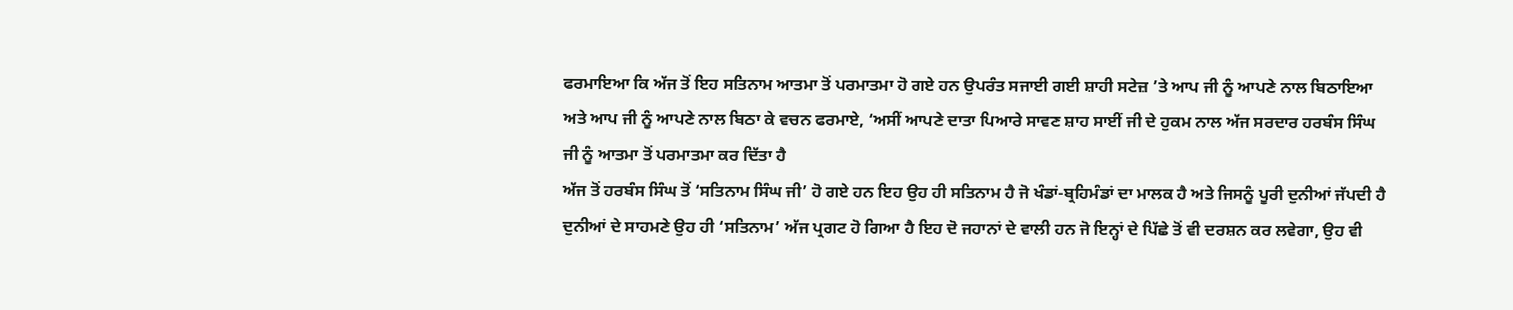ਫਰਮਾਇਆ ਕਿ ਅੱਜ ਤੋਂ ਇਹ ਸਤਿਨਾਮ ਆਤਮਾ ਤੋਂ ਪਰਮਾਤਮਾ ਹੋ ਗਏ ਹਨ ਉਪਰੰਤ ਸਜਾਈ ਗਈ ਸ਼ਾਹੀ ਸਟੇਜ਼ ’ਤੇ ਆਪ ਜੀ ਨੂੰ ਆਪਣੇ ਨਾਲ ਬਿਠਾਇਆ ਅਤੇ ਆਪ ਜੀ ਨੂੰ ਆਪਣੇ ਨਾਲ ਬਿਠਾ ਕੇ ਵਚਨ ਫਰਮਾਏ, ‘ਅਸੀਂ ਆਪਣੇ ਦਾਤਾ ਪਿਆਰੇ ਸਾਵਣ ਸ਼ਾਹ ਸਾਈਂ ਜੀ ਦੇ ਹੁਕਮ ਨਾਲ ਅੱਜ ਸਰਦਾਰ ਹਰਬੰਸ ਸਿੰਘ ਜੀ ਨੂੰ ਆਤਮਾ ਤੋਂ ਪਰਮਾਤਮਾ ਕਰ ਦਿੱਤਾ ਹੈ
ਅੱਜ ਤੋਂ ਹਰਬੰਸ ਸਿੰਘ ਤੋਂ ‘ਸਤਿਨਾਮ ਸਿੰਘ ਜੀ’ ਹੋ ਗਏ ਹਨ ਇਹ ਉਹ ਹੀ ਸਤਿਨਾਮ ਹੈ ਜੋ ਖੰਡਾਂ-ਬ੍ਰਹਿਮੰਡਾਂ ਦਾ ਮਾਲਕ ਹੈ ਅਤੇ ਜਿਸਨੂੰ ਪੂਰੀ ਦੁਨੀਆਂ ਜੱਪਦੀ ਹੈ ਦੁਨੀਆਂ ਦੇ ਸਾਹਮਣੇ ਉਹ ਹੀ ‘ਸਤਿਨਾਮ’ ਅੱਜ ਪ੍ਰਗਟ ਹੋ ਗਿਆ ਹੈ ਇਹ ਦੋ ਜਹਾਨਾਂ ਦੇ ਵਾਲੀ ਹਨ ਜੋ ਇਨ੍ਹਾਂ ਦੇ ਪਿੱਛੇ ਤੋਂ ਵੀ ਦਰਸ਼ਨ ਕਰ ਲਵੇਗਾ, ਉਹ ਵੀ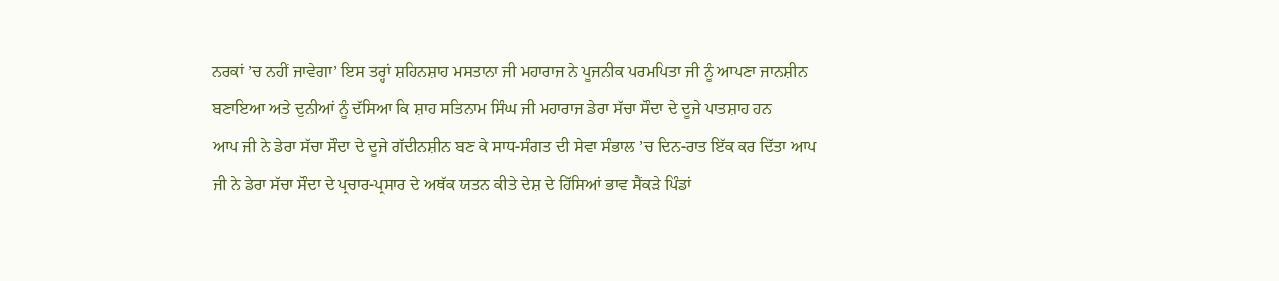ਨਰਕਾਂ ’ਚ ਨਹੀਂ ਜਾਵੇਗਾ’ ਇਸ ਤਰ੍ਹਾਂ ਸ਼ਹਿਨਸ਼ਾਹ ਮਸਤਾਨਾ ਜੀ ਮਹਾਰਾਜ ਨੇ ਪੂਜਨੀਕ ਪਰਮਪਿਤਾ ਜੀ ਨੂੰ ਆਪਣਾ ਜਾਨਸ਼ੀਨ ਬਣਾਇਆ ਅਤੇ ਦੁਨੀਆਂ ਨੂੰ ਦੱਸਿਆ ਕਿ ਸ਼ਾਹ ਸਤਿਨਾਮ ਸਿੰਘ ਜੀ ਮਹਾਰਾਜ ਡੇਰਾ ਸੱਚਾ ਸੌਦਾ ਦੇ ਦੂਜੇ ਪਾਤਸ਼ਾਹ ਹਨ
ਆਪ ਜੀ ਨੇ ਡੇਰਾ ਸੱਚਾ ਸੌਦਾ ਦੇ ਦੂਜੇ ਗੱਦੀਨਸ਼ੀਨ ਬਣ ਕੇ ਸਾਧ-ਸੰਗਤ ਦੀ ਸੇਵਾ ਸੰਭਾਲ ’ਚ ਦਿਨ-ਰਾਤ ਇੱਕ ਕਰ ਦਿੱਤਾ ਆਪ ਜੀ ਨੇ ਡੇਰਾ ਸੱਚਾ ਸੌਦਾ ਦੇ ਪ੍ਰਚਾਰ-ਪ੍ਰਸਾਰ ਦੇ ਅਥੱਕ ਯਤਨ ਕੀਤੇ ਦੇਸ਼ ਦੇ ਹਿੱਸਿਆਂ ਭਾਵ ਸੈਂਕੜੇ ਪਿੰਡਾਂ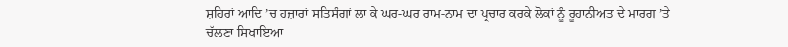ਸ਼ਹਿਰਾਂ ਆਦਿ ’ਚ ਹਜ਼ਾਰਾਂ ਸਤਿਸੰਗਾਂ ਲਾ ਕੇ ਘਰ-ਘਰ ਰਾਮ-ਨਾਮ ਦਾ ਪ੍ਰਚਾਰ ਕਰਕੇ ਲੋਕਾਂ ਨੂੰ ਰੂਹਾਨੀਅਤ ਦੇ ਮਾਰਗ ’ਤੇ ਚੱਲਣਾ ਸਿਖਾਇਆ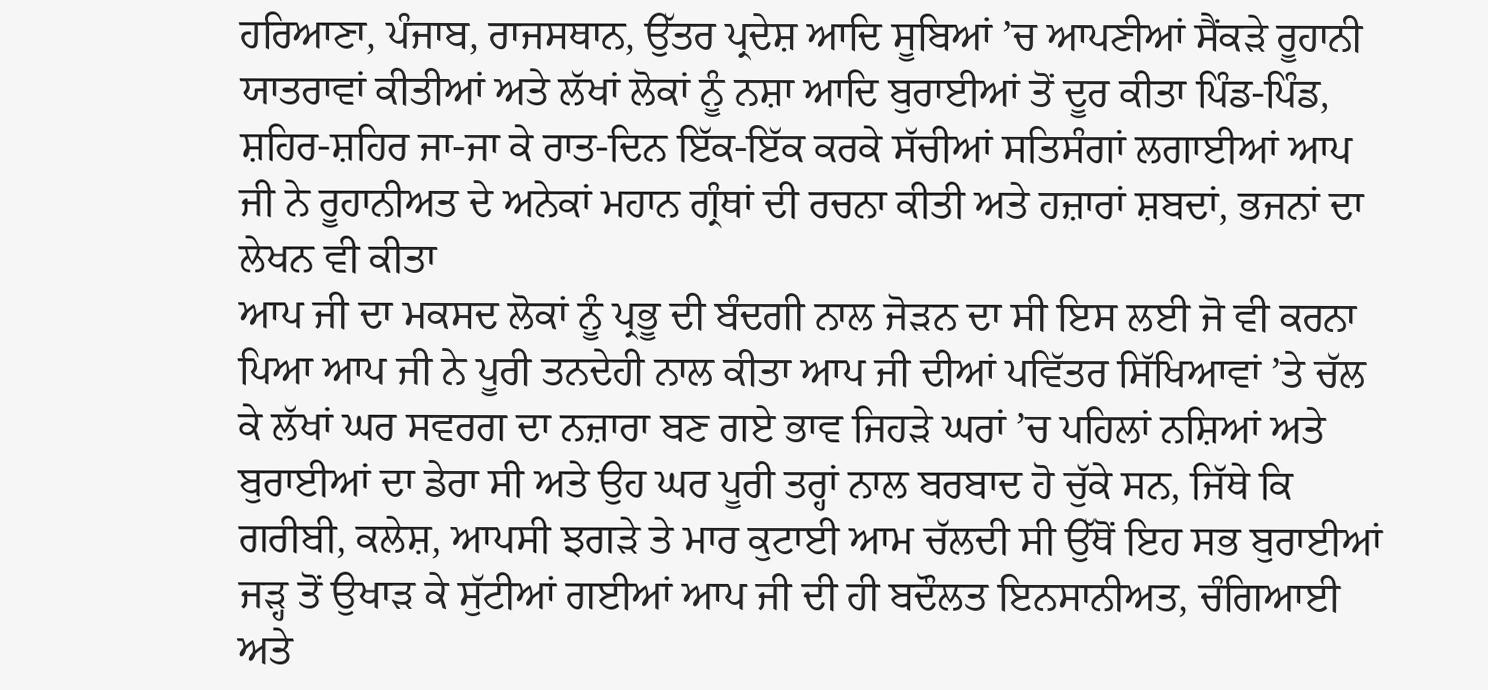ਹਰਿਆਣਾ, ਪੰਜਾਬ, ਰਾਜਸਥਾਨ, ਉੱਤਰ ਪ੍ਰਦੇਸ਼ ਆਦਿ ਸੂਬਿਆਂ ’ਚ ਆਪਣੀਆਂ ਸੈਂਕੜੇ ਰੂਹਾਨੀ ਯਾਤਰਾਵਾਂ ਕੀਤੀਆਂ ਅਤੇ ਲੱਖਾਂ ਲੋਕਾਂ ਨੂੰ ਨਸ਼ਾ ਆਦਿ ਬੁਰਾਈਆਂ ਤੋਂ ਦੂਰ ਕੀਤਾ ਪਿੰਡ-ਪਿੰਡ, ਸ਼ਹਿਰ-ਸ਼ਹਿਰ ਜਾ-ਜਾ ਕੇ ਰਾਤ-ਦਿਨ ਇੱਕ-ਇੱਕ ਕਰਕੇ ਸੱਚੀਆਂ ਸਤਿਸੰਗਾਂ ਲਗਾਈਆਂ ਆਪ ਜੀ ਨੇ ਰੂਹਾਨੀਅਤ ਦੇ ਅਨੇਕਾਂ ਮਹਾਨ ਗ੍ਰੰਥਾਂ ਦੀ ਰਚਨਾ ਕੀਤੀ ਅਤੇ ਹਜ਼ਾਰਾਂ ਸ਼ਬਦਾਂ, ਭਜਨਾਂ ਦਾ ਲੇਖਨ ਵੀ ਕੀਤਾ
ਆਪ ਜੀ ਦਾ ਮਕਸਦ ਲੋਕਾਂ ਨੂੰ ਪ੍ਰਭੂ ਦੀ ਬੰਦਗੀ ਨਾਲ ਜੋੜਨ ਦਾ ਸੀ ਇਸ ਲਈ ਜੋ ਵੀ ਕਰਨਾ ਪਿਆ ਆਪ ਜੀ ਨੇ ਪੂਰੀ ਤਨਦੇਹੀ ਨਾਲ ਕੀਤਾ ਆਪ ਜੀ ਦੀਆਂ ਪਵਿੱਤਰ ਸਿੱਖਿਆਵਾਂ ’ਤੇ ਚੱਲ ਕੇ ਲੱਖਾਂ ਘਰ ਸਵਰਗ ਦਾ ਨਜ਼ਾਰਾ ਬਣ ਗਏ ਭਾਵ ਜਿਹੜੇ ਘਰਾਂ ’ਚ ਪਹਿਲਾਂ ਨਸ਼ਿਆਂ ਅਤੇ ਬੁਰਾਈਆਂ ਦਾ ਡੇਰਾ ਸੀ ਅਤੇ ਉਹ ਘਰ ਪੂਰੀ ਤਰ੍ਹਾਂ ਨਾਲ ਬਰਬਾਦ ਹੋ ਚੁੱਕੇ ਸਨ, ਜਿੱਥੇ ਕਿ ਗਰੀਬੀ, ਕਲੇਸ਼, ਆਪਸੀ ਝਗੜੇ ਤੇ ਮਾਰ ਕੁਟਾਈ ਆਮ ਚੱਲਦੀ ਸੀ ਉੱਥੋਂ ਇਹ ਸਭ ਬੁਰਾਈਆਂ ਜੜ੍ਹ ਤੋਂ ਉਖਾੜ ਕੇ ਸੁੱਟੀਆਂ ਗਈਆਂ ਆਪ ਜੀ ਦੀ ਹੀ ਬਦੌਲਤ ਇਨਸਾਨੀਅਤ, ਚੰਗਿਆਈ ਅਤੇ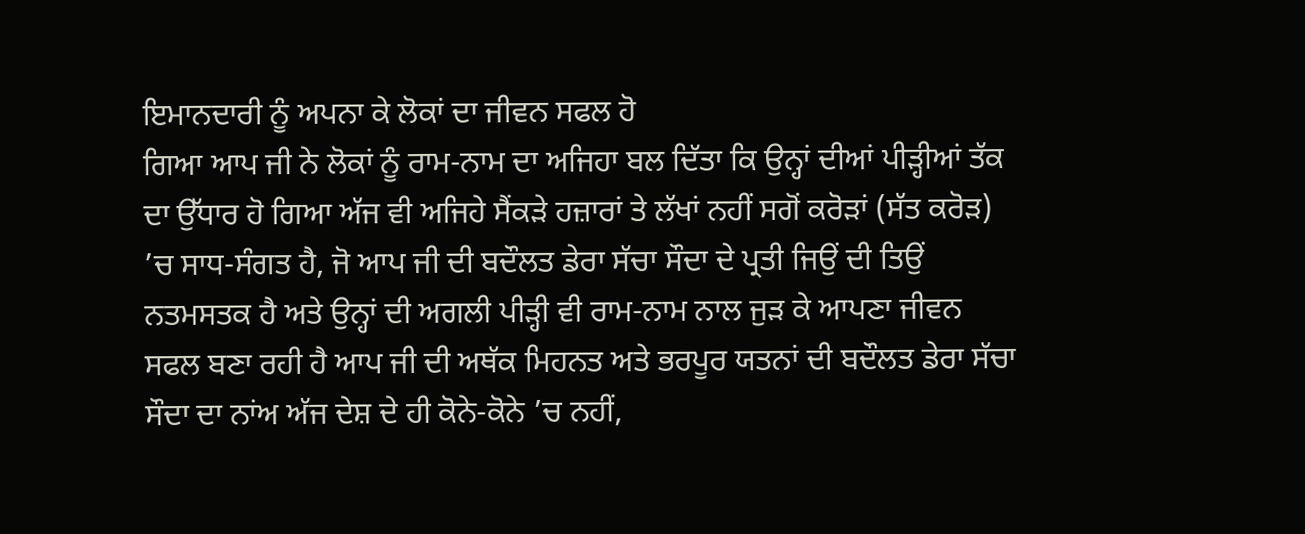ਇਮਾਨਦਾਰੀ ਨੂੰ ਅਪਨਾ ਕੇ ਲੋਕਾਂ ਦਾ ਜੀਵਨ ਸਫਲ ਹੋ
ਗਿਆ ਆਪ ਜੀ ਨੇ ਲੋਕਾਂ ਨੂੰ ਰਾਮ-ਨਾਮ ਦਾ ਅਜਿਹਾ ਬਲ ਦਿੱਤਾ ਕਿ ਉਨ੍ਹਾਂ ਦੀਆਂ ਪੀੜ੍ਹੀਆਂ ਤੱਕ ਦਾ ਉੱਧਾਰ ਹੋ ਗਿਆ ਅੱਜ ਵੀ ਅਜਿਹੇ ਸੈਂਕੜੇ ਹਜ਼ਾਰਾਂ ਤੇ ਲੱਖਾਂ ਨਹੀਂ ਸਗੋਂ ਕਰੋੜਾਂ (ਸੱਤ ਕਰੋੜ) ’ਚ ਸਾਧ-ਸੰਗਤ ਹੈ, ਜੋ ਆਪ ਜੀ ਦੀ ਬਦੌਲਤ ਡੇਰਾ ਸੱਚਾ ਸੌਦਾ ਦੇ ਪ੍ਰਤੀ ਜਿਉਂ ਦੀ ਤਿਉਂ ਨਤਮਸਤਕ ਹੈ ਅਤੇ ਉਨ੍ਹਾਂ ਦੀ ਅਗਲੀ ਪੀੜ੍ਹੀ ਵੀ ਰਾਮ-ਨਾਮ ਨਾਲ ਜੁੜ ਕੇ ਆਪਣਾ ਜੀਵਨ ਸਫਲ ਬਣਾ ਰਹੀ ਹੈ ਆਪ ਜੀ ਦੀ ਅਥੱਕ ਮਿਹਨਤ ਅਤੇ ਭਰਪੂਰ ਯਤਨਾਂ ਦੀ ਬਦੌਲਤ ਡੇਰਾ ਸੱਚਾ ਸੌਦਾ ਦਾ ਨਾਂਅ ਅੱਜ ਦੇਸ਼ ਦੇ ਹੀ ਕੋਨੇ-ਕੋਨੇ ’ਚ ਨਹੀਂ,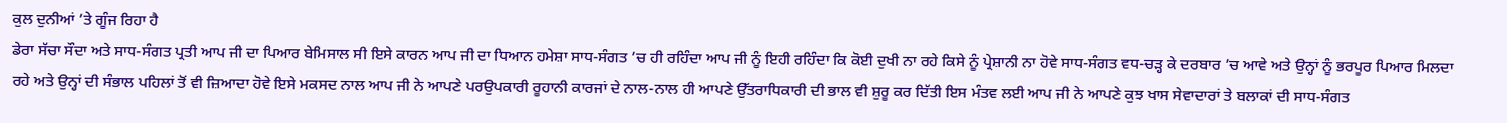ਕੁਲ ਦੁਨੀਆਂ ’ਤੇ ਗੂੰਜ ਰਿਹਾ ਹੈ
ਡੇਰਾ ਸੱਚਾ ਸੌਦਾ ਅਤੇ ਸਾਧ-ਸੰਗਤ ਪ੍ਰਤੀ ਆਪ ਜੀ ਦਾ ਪਿਆਰ ਬੇਮਿਸਾਲ ਸੀ ਇਸੇ ਕਾਰਨ ਆਪ ਜੀ ਦਾ ਧਿਆਨ ਹਮੇਸ਼ਾ ਸਾਧ-ਸੰਗਤ ’ਚ ਹੀ ਰਹਿੰਦਾ ਆਪ ਜੀ ਨੂੰ ਇਹੀ ਰਹਿੰਦਾ ਕਿ ਕੋਈ ਦੁਖੀ ਨਾ ਰਹੇ ਕਿਸੇ ਨੂੰ ਪ੍ਰੇਸ਼ਾਨੀ ਨਾ ਹੋਵੇ ਸਾਧ-ਸੰਗਤ ਵਧ-ਚੜ੍ਹ ਕੇ ਦਰਬਾਰ ’ਚ ਆਵੇ ਅਤੇ ਉਨ੍ਹਾਂ ਨੂੰ ਭਰਪੂਰ ਪਿਆਰ ਮਿਲਦਾ ਰਹੇ ਅਤੇ ਉਨ੍ਹਾਂ ਦੀ ਸੰਭਾਲ ਪਹਿਲਾਂ ਤੋਂ ਵੀ ਜ਼ਿਆਦਾ ਹੋਵੇ ਇਸੇ ਮਕਸਦ ਨਾਲ ਆਪ ਜੀ ਨੇ ਆਪਣੇ ਪਰਉਪਕਾਰੀ ਰੂਹਾਨੀ ਕਾਰਜਾਂ ਦੇ ਨਾਲ-ਨਾਲ ਹੀ ਆਪਣੇ ਉੱਤਰਾਧਿਕਾਰੀ ਦੀ ਭਾਲ ਵੀ ਸ਼ੁਰੂ ਕਰ ਦਿੱਤੀ ਇਸ ਮੰਤਵ ਲਈ ਆਪ ਜੀ ਨੇ ਆਪਣੇ ਕੁਝ ਖਾਸ ਸੇਵਾਦਾਰਾਂ ਤੇ ਬਲਾਕਾਂ ਦੀ ਸਾਧ-ਸੰਗਤ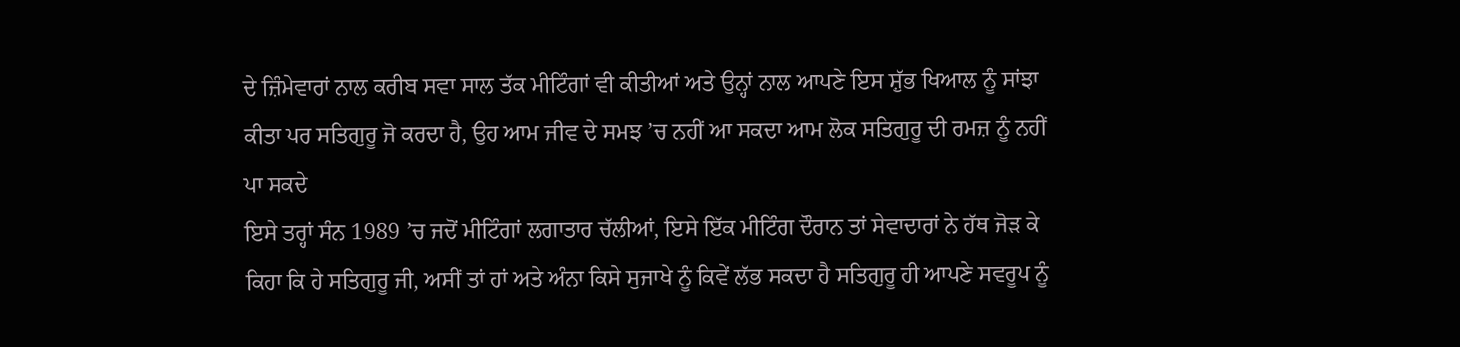ਦੇ ਜ਼ਿੰਮੇਵਾਰਾਂ ਨਾਲ ਕਰੀਬ ਸਵਾ ਸਾਲ ਤੱਕ ਮੀਟਿੰਗਾਂ ਵੀ ਕੀਤੀਆਂ ਅਤੇ ਉਨ੍ਹਾਂ ਨਾਲ ਆਪਣੇ ਇਸ ਸ਼ੁੱਭ ਖਿਆਲ ਨੂੰ ਸਾਂਝਾ ਕੀਤਾ ਪਰ ਸਤਿਗੁਰੂ ਜੋ ਕਰਦਾ ਹੈ, ਉਹ ਆਮ ਜੀਵ ਦੇ ਸਮਝ ’ਚ ਨਹੀਂ ਆ ਸਕਦਾ ਆਮ ਲੋਕ ਸਤਿਗੁਰੂ ਦੀ ਰਮਜ਼ ਨੂੰ ਨਹੀਂ ਪਾ ਸਕਦੇ
ਇਸੇ ਤਰ੍ਹਾਂ ਸੰਨ 1989 ’ਚ ਜਦੋਂ ਮੀਟਿੰਗਾਂ ਲਗਾਤਾਰ ਚੱਲੀਆਂ, ਇਸੇ ਇੱਕ ਮੀਟਿੰਗ ਦੌਰਾਨ ਤਾਂ ਸੇਵਾਦਾਰਾਂ ਨੇ ਹੱਥ ਜੋੜ ਕੇ ਕਿਹਾ ਕਿ ਹੇ ਸਤਿਗੁਰੂ ਜੀ, ਅਸੀਂ ਤਾਂ ਹਾਂ ਅਤੇ ਅੰਨਾ ਕਿਸੇ ਸੁਜਾਖੇ ਨੂੰ ਕਿਵੇਂ ਲੱਭ ਸਕਦਾ ਹੈ ਸਤਿਗੁਰੂ ਹੀ ਆਪਣੇ ਸਵਰੂਪ ਨੂੰ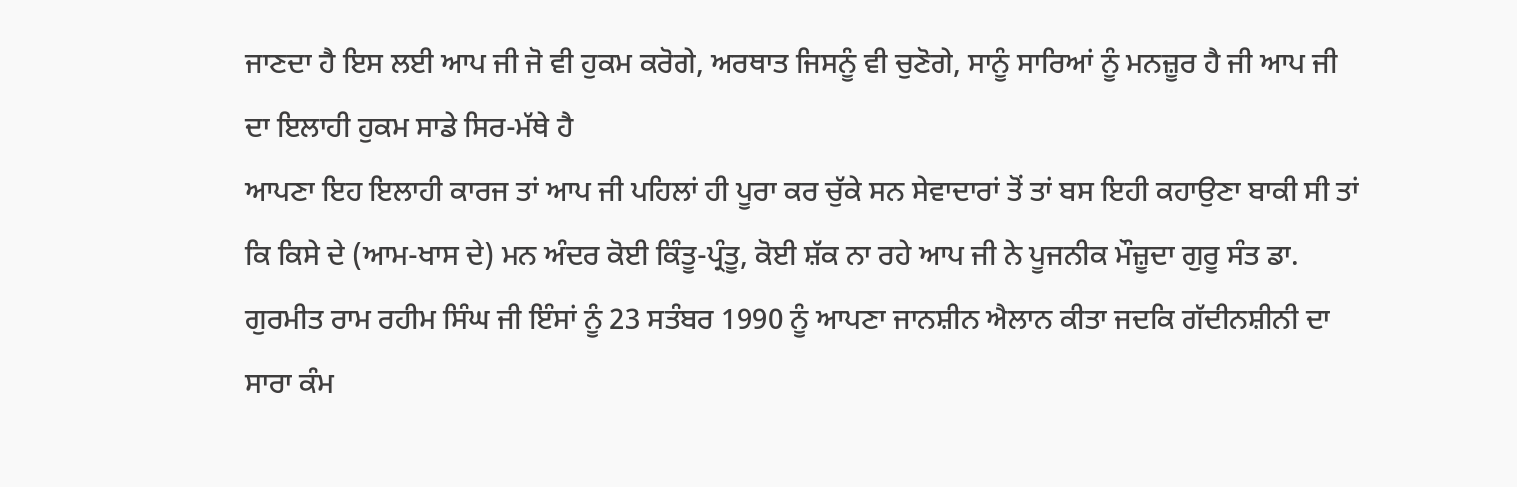ਜਾਣਦਾ ਹੈ ਇਸ ਲਈ ਆਪ ਜੀ ਜੋ ਵੀ ਹੁਕਮ ਕਰੋਗੇ, ਅਰਥਾਤ ਜਿਸਨੂੰ ਵੀ ਚੁਣੋਗੇ, ਸਾਨੂੰ ਸਾਰਿਆਂ ਨੂੰ ਮਨਜ਼ੂਰ ਹੈ ਜੀ ਆਪ ਜੀ ਦਾ ਇਲਾਹੀ ਹੁਕਮ ਸਾਡੇ ਸਿਰ-ਮੱਥੇ ਹੈ
ਆਪਣਾ ਇਹ ਇਲਾਹੀ ਕਾਰਜ ਤਾਂ ਆਪ ਜੀ ਪਹਿਲਾਂ ਹੀ ਪੂਰਾ ਕਰ ਚੁੱਕੇ ਸਨ ਸੇਵਾਦਾਰਾਂ ਤੋਂ ਤਾਂ ਬਸ ਇਹੀ ਕਹਾਉਣਾ ਬਾਕੀ ਸੀ ਤਾਂ ਕਿ ਕਿਸੇ ਦੇ (ਆਮ-ਖਾਸ ਦੇ) ਮਨ ਅੰਦਰ ਕੋਈ ਕਿੰਤੂ-ਪ੍ਰੰਤੂ, ਕੋਈ ਸ਼ੱਕ ਨਾ ਰਹੇ ਆਪ ਜੀ ਨੇ ਪੂਜਨੀਕ ਮੌਜ਼ੂਦਾ ਗੁਰੂ ਸੰਤ ਡਾ. ਗੁਰਮੀਤ ਰਾਮ ਰਹੀਮ ਸਿੰਘ ਜੀ ਇੰਸਾਂ ਨੂੰ 23 ਸਤੰਬਰ 1990 ਨੂੰ ਆਪਣਾ ਜਾਨਸ਼ੀਨ ਐਲਾਨ ਕੀਤਾ ਜਦਕਿ ਗੱਦੀਨਸ਼ੀਨੀ ਦਾ ਸਾਰਾ ਕੰਮ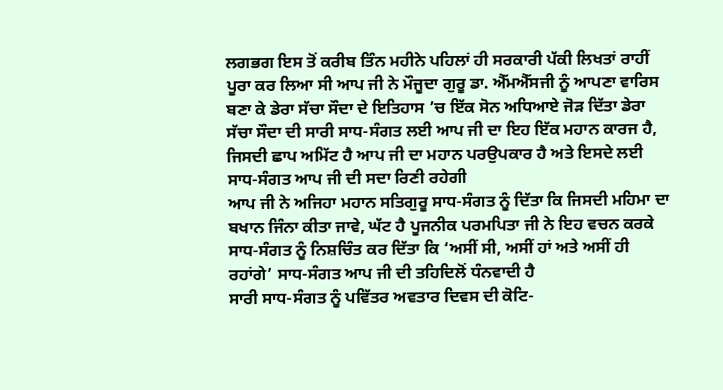ਲਗਭਗ ਇਸ ਤੋਂ ਕਰੀਬ ਤਿੰਨ ਮਹੀਨੇ ਪਹਿਲਾਂ ਹੀ ਸਰਕਾਰੀ ਪੱਕੀ ਲਿਖਤਾਂ ਰਾਹੀਂ ਪੂਰਾ ਕਰ ਲਿਆ ਸੀ ਆਪ ਜੀ ਨੇ ਮੌਜੂਦਾ ਗੁਰੂ ਡਾ. ਐੱਮਐੱਸਜੀ ਨੂੰ ਆਪਣਾ ਵਾਰਿਸ ਬਣਾ ਕੇ ਡੇਰਾ ਸੱਚਾ ਸੌਦਾ ਦੇ ਇਤਿਹਾਸ ’ਚ ਇੱਕ ਸੋਨ ਅਧਿਆਏ ਜੋੜ ਦਿੱਤਾ ਡੇਰਾ ਸੱਚਾ ਸੌਦਾ ਦੀ ਸਾਰੀ ਸਾਧ-ਸੰਗਤ ਲਈ ਆਪ ਜੀ ਦਾ ਇਹ ਇੱਕ ਮਹਾਨ ਕਾਰਜ ਹੈ, ਜਿਸਦੀ ਛਾਪ ਅਮਿੱਟ ਹੈ ਆਪ ਜੀ ਦਾ ਮਹਾਨ ਪਰਉਪਕਾਰ ਹੈ ਅਤੇ ਇਸਦੇ ਲਈ ਸਾਧ-ਸੰਗਤ ਆਪ ਜੀ ਦੀ ਸਦਾ ਰਿਣੀ ਰਹੇਗੀ
ਆਪ ਜੀ ਨੇ ਅਜਿਹਾ ਮਹਾਨ ਸਤਿਗੁਰੂ ਸਾਧ-ਸੰਗਤ ਨੂੰ ਦਿੱਤਾ ਕਿ ਜਿਸਦੀ ਮਹਿਮਾ ਦਾ ਬਖਾਨ ਜਿੰਨਾ ਕੀਤਾ ਜਾਵੇ, ਘੱਟ ਹੈ ਪੂਜਨੀਕ ਪਰਮਪਿਤਾ ਜੀ ਨੇ ਇਹ ਵਚਨ ਕਰਕੇ ਸਾਧ-ਸੰਗਤ ਨੂੰ ਨਿਸ਼ਚਿੰਤ ਕਰ ਦਿੱਤਾ ਕਿ ‘ਅਸੀਂ ਸੀ, ਅਸੀਂ ਹਾਂ ਅਤੇ ਅਸੀਂ ਹੀ ਰਹਾਂਗੇ’ ਸਾਧ-ਸੰਗਤ ਆਪ ਜੀ ਦੀ ਤਹਿਦਿਲੋਂ ਧੰਨਵਾਦੀ ਹੈ
ਸਾਰੀ ਸਾਧ-ਸੰਗਤ ਨੂੰ ਪਵਿੱਤਰ ਅਵਤਾਰ ਦਿਵਸ ਦੀ ਕੋਟਿ-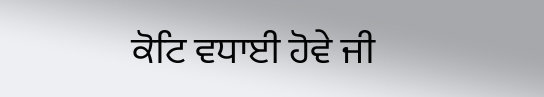ਕੋਟਿ ਵਧਾਈ ਹੋਵੇ ਜੀ